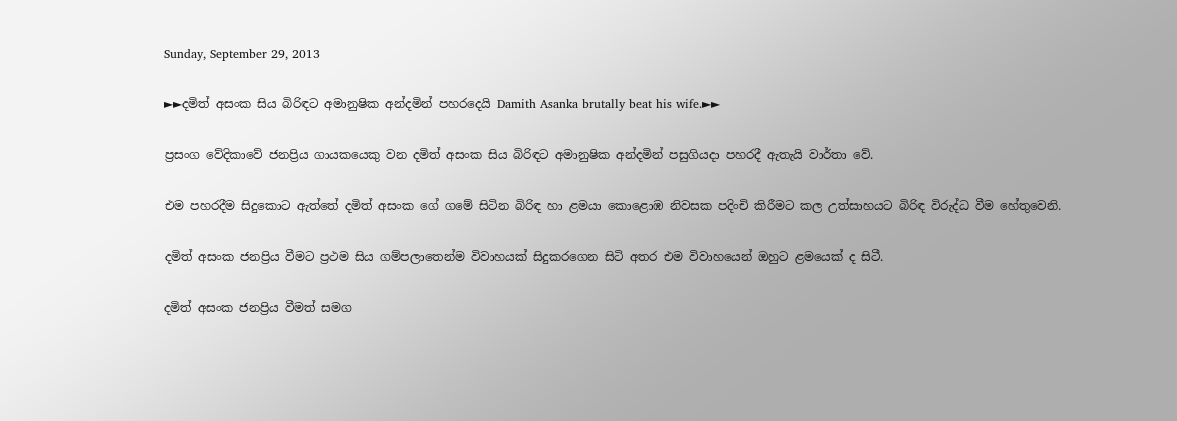Sunday, September 29, 2013

►►දමිත් අසංක සිය බිරිඳට අමානුෂික අන්දමින් පහර‍දෙයි Damith Asanka brutally beat his wife.►►

ප්‍රසංග වේදිකාවේ ජනප්‍රිය ගායකයෙකු වන දමිත් අසංක සිය බිරිඳට අමානුෂික අන්දමින් පසුගියදා පහරදී ඇතැයි වාර්තා වේ.

එම පහරදීම සිදුකොට ඇත්තේ දමිත් අසංක ගේ ගමේ සිටින බිරිඳ හා ළමයා කොළොඹ නිවසක පදිංචි කිරීමට කල උත්සාහයට බිරිඳ විරුද්ධ වීම හේතුවෙනි.

දමිත් අසංක ජනප්‍රිය වීමට ප්‍රථම සිය ගම්පලාතෙන්ම විවාහයක් සිදුකරගෙන සිටි අතර එම විවාහයෙන් ඔහුට ළමයෙක් ද සිටී.

දමිත් අසංක ජනප්‍රිය වීමත් සමග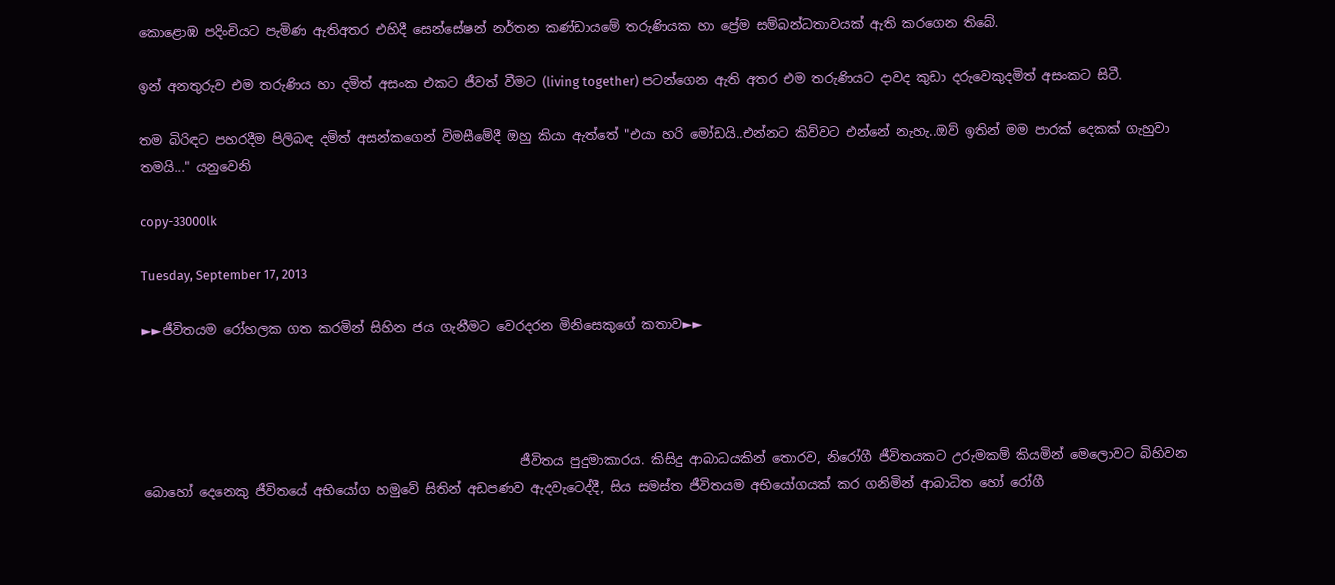කොළොඹ පදිංචියට පැමිණ ඇතිඅතර එහිදී සෙන්සේෂන් නර්තන කණ්ඩායමේ තරුණියක හා ප්‍රේම සම්බන්ධතාවයක් ඇති කරගෙන තිබේ.

ඉන් අනතුරුව එම තරුණිය හා දමිත් අසංක එකට ජීවත් වීමට (living together) පටන්ගෙන ඇති අතර එම තරුණියට දාවද කුඩා දරුවෙකුදමිත් අසංකට සිටී.

තම බිරිඳට පහරදීම පිලිබඳ දමිත් අසන්කගෙන් විමසීමේදී ඔහු කියා ඇත්තේ "එයා හරි මෝඩයි..එන්නට කිව්වට එන්නේ නැහැ..ඔව් ඉතින් මම පාරක් දෙකක් ගැහුවා තමයි..." යනුවෙනි

copy-33000lk

Tuesday, September 17, 2013

►►ජීවිතයම රෝහලක ගත කරමින් සිහින ජය ගැනීමට වෙරදරන මිනිසෙකුගේ කතාව►►




                                                          ජීවිතය පුදුමාකාරය. කිසිදු ආබාධයකින් තොරව, නිරෝගී ජීවිතයකට උරුමකම් කියමින් මෙලොවට බිහිවන බොහෝ දෙනෙකු ජීවිතයේ අභියෝග හමුවේ සිතින් අඩපණව ඇදවැටෙද්දී, සිය සමස්ත ජීවිතයම අභියෝගයක් කර ගනිමින් ආබාධිත හෝ රෝගී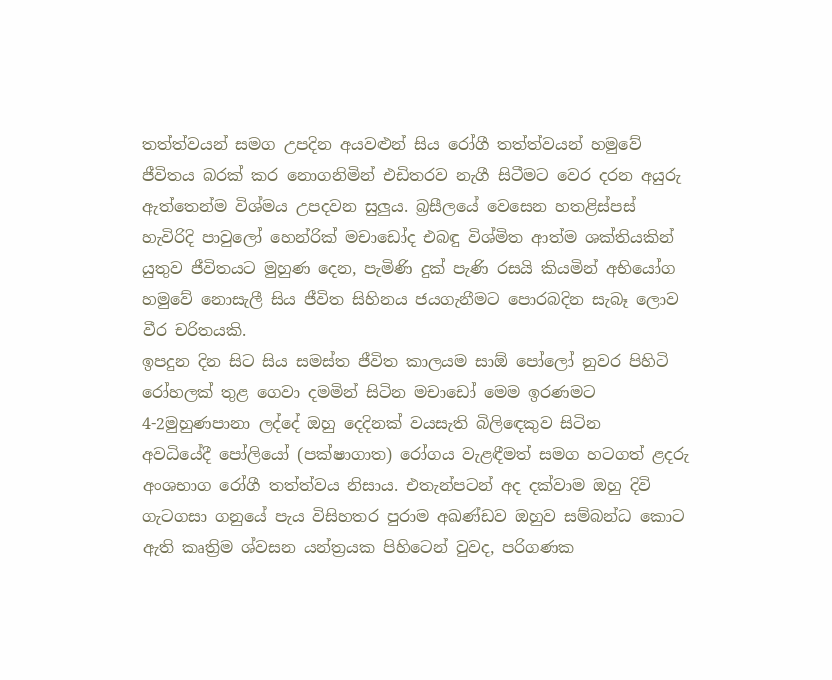තත්ත්වයන් සමග උපදින අයවළුන් සිය රෝගී තත්ත්වයන් හමුවේ ජීවිතය බරක් කර නොගනිමින් එඩිතරව නැගී සිටීමට වෙර දරන අයුරු ඇත්තෙන්ම විශ්මය උපදවන සුලුය. බ්‍රසීලයේ වෙසෙන හතළිස්පස් හැවිරිදි පාවුලෝ හෙන්රික් මචාඩෝද එබඳු විශ්මිත ආත්ම ශක්තියකින් යුතුව ජීවිතයට මුහුණ දෙන, පැමිණි දුක් පැණි රසයි කියමින් අභියෝග හමුවේ නොසැලී සිය ජීවිත සිහිනය ජයගැනීමට ‍පොරබදින සැබෑ ලොව වීර චරිතයකි.
ඉපදුන දින සිට සිය සමස්ත ජීවිත කාලයම සාඕ ‍පෝලෝ නුවර පිහිටි රෝහලක් තුළ ගෙවා දමමින් සිටින මචාඩෝ මෙම ඉරණමට 4-2මුහුණපානා ලද්දේ ඔහු දෙදිනක් වයසැති බිලිඳෙකුව සිටින අවධියේදී ‍පෝලියෝ (පක්ෂාගාත) රෝගය වැළඳීමත් සමග හටගත් ළදරු අංශභාග රෝගී තත්ත්වය නිසාය. එතැන්පටන් අද දක්වාම ඔහු දිවි ගැටගසා ගනුයේ පැය විසිහතර පුරාම අඛණ්ඩව ඔහුව සම්බන්ධ කොට ඇති කෘත්‍රිම ශ්වසන යන්ත්‍රයක පිහිටෙන් වුවද, පරිගණක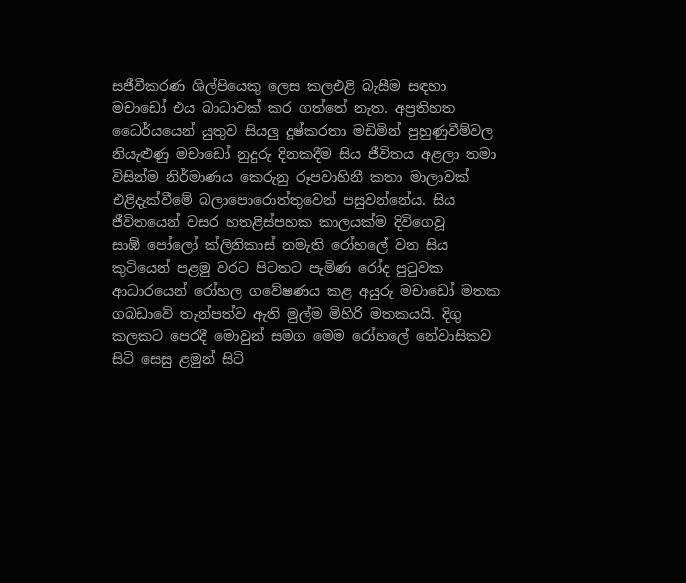සජීවීකරණ ශිල්පියෙකු ලෙස කලඑළි බැසීම සඳහා මචාඩෝ එය බාධාවක් කර ගත්තේ නැත. අප්‍රතිහත ධෛර්යයෙන් යුතුව සියලු දූෂ්කරතා මඩිමින් පුහුණුවීම්වල නියැළුණු මචාඩෝ නුදුරු දිනකදීම සිය ජීවිතය අළලා තමා විසින්ම නිර්මාණය කෙරුනු රූපවාහිනී කතා මාලාවක් එළිදැක්වීමේ බලා‍පොරොත්තුවෙන් පසුවන්නේය. සිය ජීවිතයෙන් වසර හතළිස්පහක කාලයක්ම දිවිගෙවූ සාඹ් ‍පෝලෝ ක්ලිනිකාස් නමැති රෝහ‍ලේ වන සිය කුටියෙන් පළමු වරට පිටතට පැමිණ රෝද පුටුවක ආධාරයෙන් රෝහල ගවේෂණය කළ අයුරු මචාඩෝ මතක ගබඩාවේ තැන්පත්ව ඇති මුල්ම මිහිරි මතකයයි. දිගු කලකට පෙරදී මොවුන් සමග මෙම රෝහ‍ලේ නේවාසිකව සිටි සෙසු ළමුන් සිටි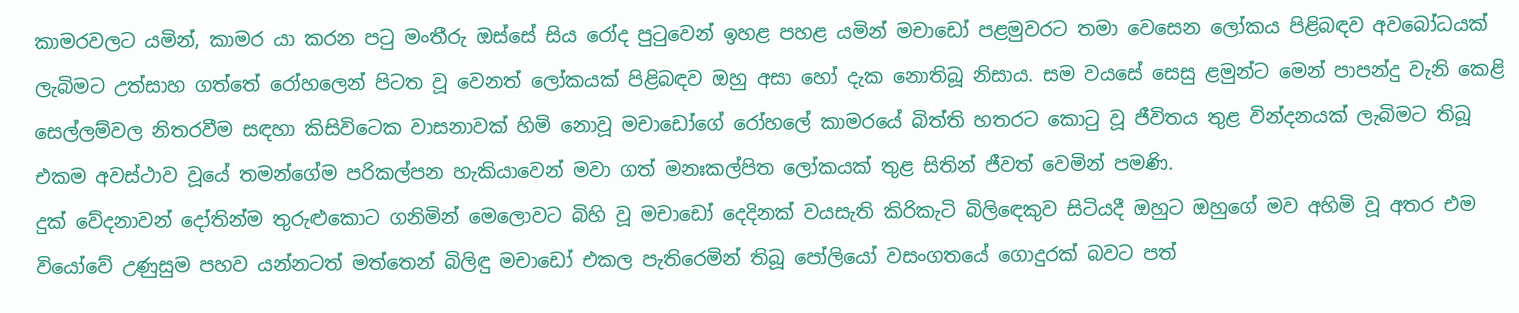කාමරවලට යමින්, කාමර යා කරන පටු මංතීරු ඔස්සේ සිය රෝද පුටුවෙන් ඉහළ පහළ යමින් මචාඩෝ පළමුවරට තමා වෙසෙන ලෝකය පිළිබඳව අවබෝධයක් ලැබිමට උත්සාහ ගත්තේ රෝහලෙන් පිටත වූ වෙනත් ලෝකයක් පිළිබඳව ඔහු අසා හෝ දැක නොතිබූ නිසාය. සම වයසේ සෙසු ළමුන්ට මෙන් පාපන්දු වැනි කෙළි සෙල්ලම්වල නිතරවීම සඳහා කිසිවිටෙක වාසනාවක් හිමි නොවූ මචාඩෝගේ රෝහ‍ලේ කාමරයේ බිත්ති හතරට කොටු වූ ජීවිතය තුළ වින්දනයක් ලැබිමට තිබූ එකම අවස්ථාව වූයේ තමන්ගේම පරිකල්පන හැකියාවෙන් මවා ගත් මනඃකල්පිත ලෝකයක් තුළ සිතින් ජීවත් වෙමින් පමණි.
දුක් වේදනාවන් දෝතින්ම තුරුළුකොට ගනිමින් මෙලොවට බිහි වූ මචාඩෝ දෙදිනක් වයසැති කිරිකැටි බිලිඳෙකුව සිටියදී ඔහුට ඔහුගේ මව අහිමි වූ අතර එම වියෝවේ උණුසුම පහව යන්නටත් මත්තෙන් බිලිඳු මචාඩෝ එකල පැතිරෙමින් තිබූ ‍පෝලියෝ වසංගතයේ ගොදුරක් බවට පත්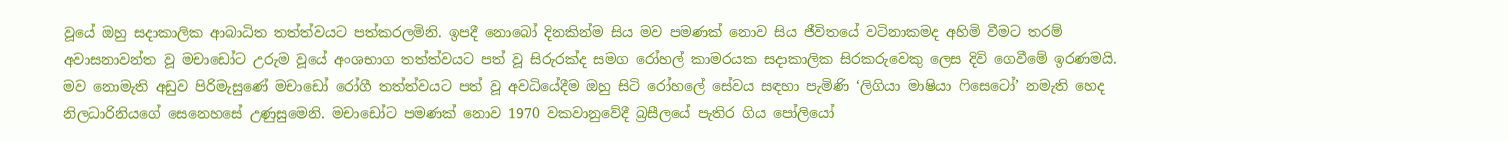වූයේ ඔහු සදාකාලික ආබාධිත තත්ත්වයට පත්කරලමිනි. ඉපදී නොබෝ දිනකින්ම සිය මව පමණක් නොව සිය ජීවිතයේ වටිනාකමද අහිමි වීමට තරම් අවාසනාවන්ත වූ මචාඩෝට උරුම වූයේ අංශභාග තත්ත්වයට පත් වූ සිරුරක්ද සමග රෝහල් කාමරයක සදාකාලික සිරකරුවෙකු ලෙස දිවි ගෙවීමේ ඉරණමයි. මව නොමැති අඩුව පිරිමැසුණේ මචාඩෝ රෝගී තත්ත්වයට පත් වූ අවධියේදීම ඔහු සිටි රෝහ‍ලේ සේවය සඳහා පැමිණි ‘ලිගියා මාෂියා ෆිසෙටෝ’ නමැති හෙද නිලධාරිනියගේ සෙනෙහසේ උණුසුමෙනි. මචාඩෝට පමණක් නොව 1970 වකවානුවේදී බ්‍රසීලයේ පැතිර ගිය ‍පෝලියෝ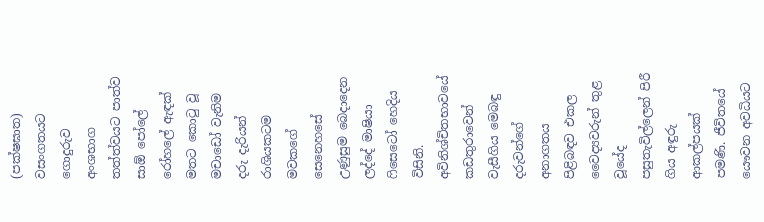(පක්ෂඝාත) වසංගතයට ගොදුරුව අංශභාග තත්ත්වයට පාත්ව සාඕ ‍පෝ‍ලේ රෝහ‍ලේ ඇඳක් මතට කොටු වූ මචාඩෝ වැනිම දරු දැරියන් රාශියකටම මවකගේ සෙනෙහසේ උණුසුම බෙදාදෙන ලද්දේ මාෂියා ෆිසෙටෝ හෙදිය විසිනි. අවිනිශ්චිතභාවයේ කඩතුරාවෙන් වැසීගිය මෙබඳු දරුවන්ගේ අනාගතය පිළිබඳව එකල වෛද්‍යවරුන් තුළ වූයේද පසුතැවිල්ලෙන් පිරී ගිය අඳුරු ආකල්පයක් පමණි. ජීවිතයේ යෞවන අවධියට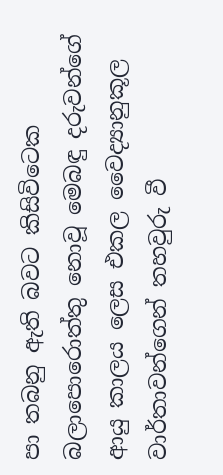පා තබනු ඇති බවට කිසිවිටෙක බලා‍පොරොත්තු නොවූ මෙබඳු දරුවන්ගේ ආයු කාලය ලෙස එකල වෛද්‍යානුකූල වාර්තාවන්ගෙන් තහවුරු වී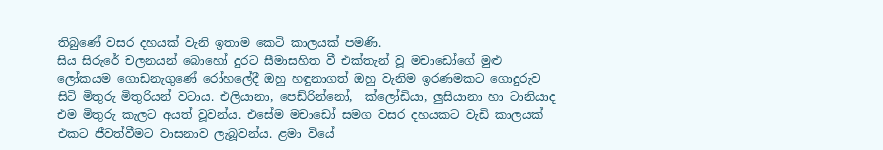තිබුණේ වසර දහයක් වැනි ඉතාම කෙටි කාලයක් පමණි.
සිය සිරුරේ චලනයන් බොහෝ දුරට සීමාසහිත වී එක්තැන් වූ මචාඩෝගේ මුළු ලෝකයම ගොඩනැගුණේ රෝහ‍ලේදී ඔහු හඳුනාගත් ඔහු වැනිම ඉරණමකට ගොදුරුව සිටි මිතුරු මිතුරියන් වටාය. එලියානා, පෙඩ්රින්නෝ,  ක්ලෝඩියා, ලුසියානා හා ටානියාද එම මිතුරු කැලට අයත් වූවන්ය. එසේම මචාඩෝ සමග වසර දහයකට වැඩි කාලයක් එකට ජීවත්වීමට වාසනාව ලැබූවන්ය. ළමා වියේ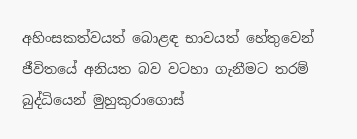අහිංසකත්වයත් බොළඳ භාවයත් හේතුවෙන් ජීවිතයේ අනියත බව වටහා ගැනීමට තරම් බුද්ධියෙන් මුහුකුරාගොස්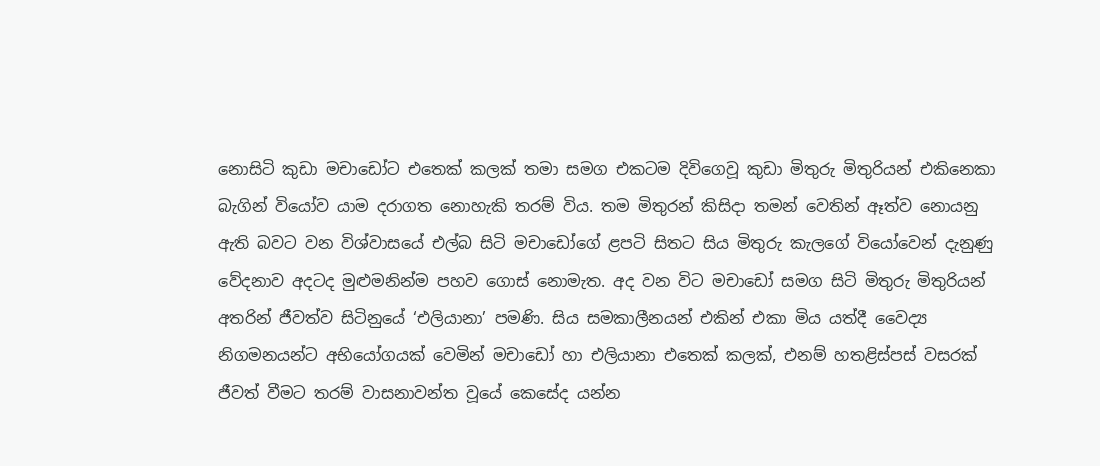නොසිටි කුඩා මචාඩෝට එතෙක් කලක් තමා සමග එකටම දිවිගෙවූ කුඩා මිතුරු මිතුරියන් එකිනෙකා බැගින් වියෝව යාම දරාගත නොහැකි තරම් විය. තම මිතුරන් කිසිදා තමන් වෙතින් ඈත්ව නොයනු ඇති බවට වන විශ්වාසයේ එල්බ සිටි මචාඩෝගේ ළපටි සිතට සිය මිතුරු කැලගේ වියෝවෙන් දැනුණු වේදනාව අදටද මුළුමනින්ම පහව ගොස් නොමැත. අද වන විට මචාඩෝ සමග සිටි මිතුරු මිතුරියන් අතරින් ජීවත්ව සිටිනුයේ ‘එලියානා’ පමණි. සිය සමකාලීනයන් එකින් එකා මිය යත්දී වෛද්‍ය නිගමනයන්ට අභියෝගයක් වෙමින් මචාඩෝ හා එලියානා එතෙක් කලක්, එනම් හතළිස්පස් වසරක් ජීවත් වීමට තරම් වාසනාවන්ත වූයේ කෙසේද යන්න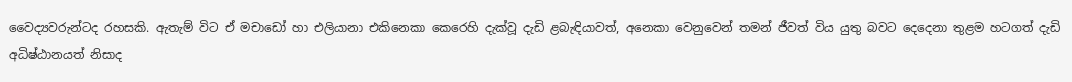වෛද්‍යවරුන්ටද රහසකි. ඇතැම් විට ඒ මචාඩෝ හා එලියානා එකිනෙකා කෙරෙහි දැක්වූ දැඩි ළබැඳියාවත්, අනෙකා වෙනුවෙන් තමන් ජීවත් විය යුතු බවට දෙදෙනා තුළම හටගත් දැඩි අධිෂ්ඨානයත් නිසාද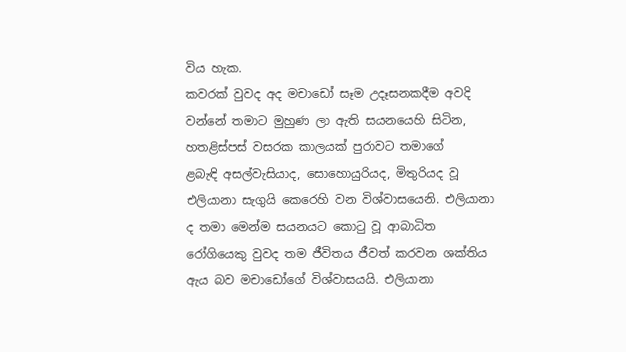විය හැක.
කවරක් වුවද අද මචාඩෝ සෑම උදෑසනකදීම අවදි වන්නේ තමාට මුහුණ ලා ඇති සයනයෙහි සිටින, හතළිස්පස් වසරක කාලයක් පුරාවට තමාගේ
ළබැඳි අසල්වැසියාද, සොහොයුරියද, මිතුරියද වූ එලියානා සැගුයි කෙරෙහි වන විශ්වාසයෙනි. එලියානා ද තමා මෙන්ම සයනයට කොටු වූ ආබාධිත රෝගියෙකු වුවද තම ජීවිතය ජීවත් කරවන ශක්තිය ඇය බව මචාඩෝගේ විශ්වාසයයි. එලියානා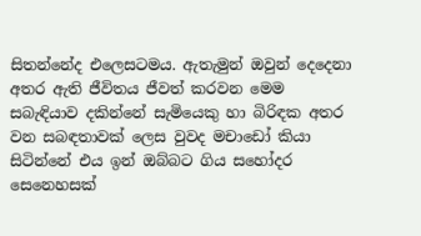සිතන්නේද එලෙසටමය. ඇතැමුන් ඔවුන් දෙදෙනා අතර ඇති ජීවිතය ජීවත් කරවන මෙම සබැඳියාව දකින්නේ සැමියෙකු හා බිරිඳක අතර වන සබඳතාවක් ලෙස වුවද මචාඩෝ කියා සිටින්නේ එය ඉන් ඔබ්බට ගිය සහෝදර සෙනෙහසක්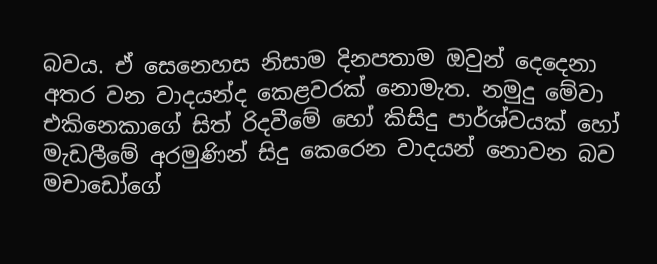බවය. ඒ සෙනෙහස නිසාම දිනපතාම ඔවුන් දෙදෙනා අතර වන වාදයන්ද කෙළවරක් නොමැත. නමුදු මේවා එකිනෙකාගේ සිත් රිදවීමේ හෝ කිසිදු පාර්ශ්වයක් හෝ මැඩලීමේ අරමුණින් සිදු කෙරෙන වාදයන් නොවන බව මචාඩෝගේ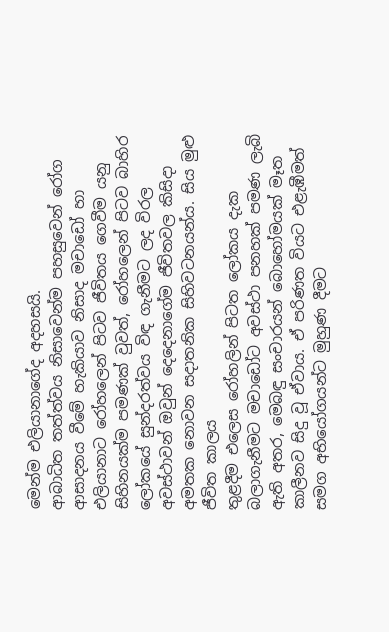මෙන්ම එලියානාගේද අදහසයි.
ආබාධිත තත්ත්වය නිසාවෙන්ම පහසුවෙන් රෝග ආසාදනය වීමේ හැකියාව නිසාද මචාඩෝ හා එලියානාට රෝහලෙන් පිටව ජීවිතය ගෙවීම යනු සිහිනයක්ම පමණක් වුවත්, රෝහලෙන් පිටව බාහිර ලෝකයේ සුන්දරත්වය විඳ ගැනීමට ලද විරල අවස්ථාවන් ඔවුන් දෙදෙනාගේම ජීවිතවල කිසිදා අමතක නොවන සදාතනික සිහිවටනයන්ය. සිය මුළු ජීවිත කාලය
තුළදීම එලෙස රෝහලින් පිටත ලෝකය දැක බලාගැනීමට මචාඩෝට අවස්ථා පනහක් පමණ ලැබි ඇති අතර, මෙබඳු සංචාරයන් බොහෝමයක් මෑත කාලීනව සිදු වූ ඒවාය. ඒ පරිණත වියට එළැඹීමත් සමග අභියෝගයන්ට මුහුණ දීමට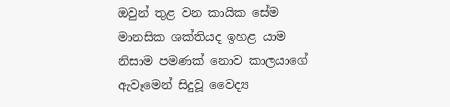ඔවුන් තුළ වන කායික සේම මානසික ශක්තියද ඉහළ යාම නිසාම පමණක් නොව කාලයාගේ ඇවෑමෙන් සිදුවූ වෛද්‍ය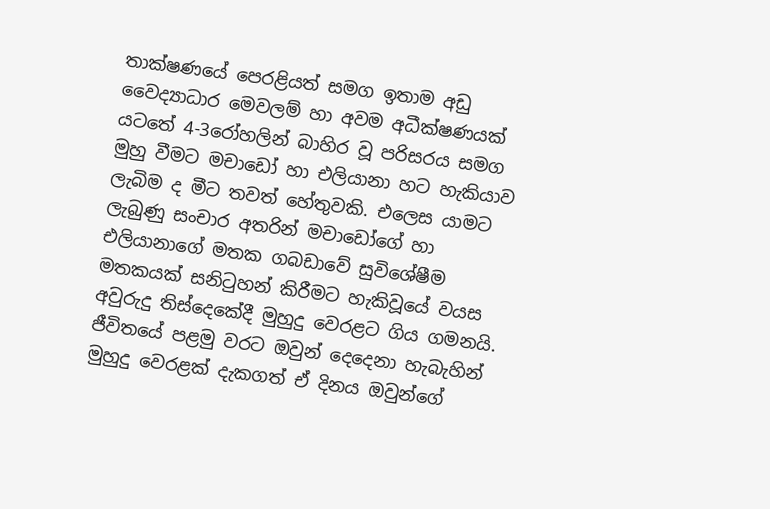තාක්ෂණයේ පෙරළියත් සමග ඉතාම අඩු වෛද්‍යාධාර මෙවලම් හා අවම අධීක්ෂණයක් යටතේ 4-3රෝහලින් බාහිර වූ පරිසරය සමග මුහු වීමට මචාඩෝ හා එලියානා හට හැකියාව ලැබිම ද මීට තවත් හේතුවකි. එලෙස යාමට ලැබුණු සංචාර අතරින් මචාඩෝගේ හා එලියානාගේ මතක ගබඩාවේ සුවිශේෂීම මතකයක් සනිටුහන් කිරීමට හැකිවූයේ වයස අවුරුදු තිස්දෙකේදී මුහුදු වෙරළට ගිය ගමනයි. ජීවිතයේ පළමු වරට ඔවුන් දෙදෙනා හැබැහින් මුහුදු වෙරළක් දැකගත් ඒ දිනය ඔවුන්ගේ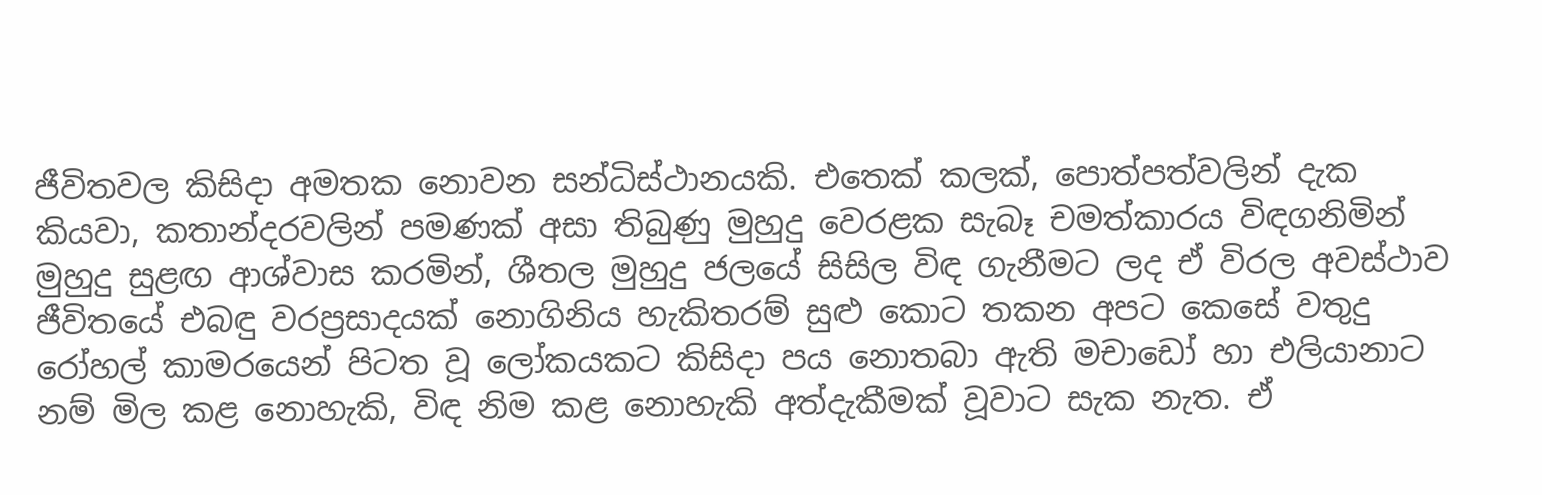ජීවිතවල කිසිදා අමතක නොවන සන්ධිස්ථානයකි. එතෙක් කලක්, පොත්පත්වලින් දැක කියවා, කතාන්දරවලින් පමණක් අසා තිබුණු මුහුදු වෙරළක සැබෑ චමත්කාරය විඳගනිමින් මුහුදු සුළඟ ආශ්වාස කරමින්, ශීතල මුහුදු ජලයේ සිසිල විඳ ගැනීමට ලද ඒ විරල අවස්ථාව ජීවිතයේ එබඳු වරප්‍රසාදයක් නොගිනිය හැකිතරම් සුළු කොට තකන අපට කෙසේ වතුදු රෝහල් කාමරයෙන් පිටත වූ ලෝකයකට කිසිදා පය නොතබා ඇති මචාඩෝ හා එලියානාට නම් මිල කළ නොහැකි, විඳ නිම කළ නොහැකි අත්දැකීමක් වූවාට සැක නැත. ඒ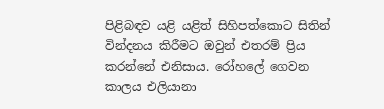පිළිබඳව යළි යළිත් සිහිපත්කොට සිතින් වින්දනය කිරීමට ඔවුන් එතරම් ප්‍රිය කරන්නේ එනිසාය. රෝහ‍ලේ ගෙවන කාලය එලියානා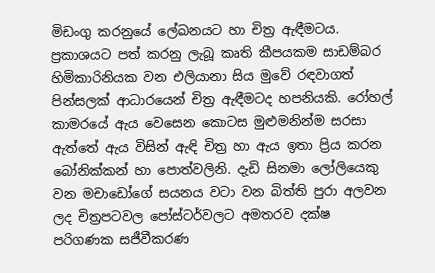මිඩංගු කරනුයේ ‍ලේඛනයට හා චිත්‍ර ඇඳීමටය. ප්‍රකාශයට පත් කරනු ලැබූ කෘති කීපයකම සාඩම්බර හිමිකාරිනියක වන එලියානා සිය මුවේ රඳවාගත් පින්සලක් ආධාරයෙන් චිත්‍ර ඇඳීමටද හපනියකි. රෝහල් කාමරයේ ඇය වෙසෙන කොටස මුළුමනින්ම සරසා ඇත්තේ ඇය විසින් ඇඳි චිත්‍ර හා ඇය ඉතා ප්‍රිය කරන බෝනික්කන් හා ‍පොත්වලිනි. දැඩි සිනමා ලෝලියෙකු වන මචාඩෝගේ සයනය වටා වන බිත්ති පුරා අලවන ලද චිත්‍රපටවල ‍පෝස්ටර්වලට අමතරව දක්ෂ පරිගණක සජීවීකරණ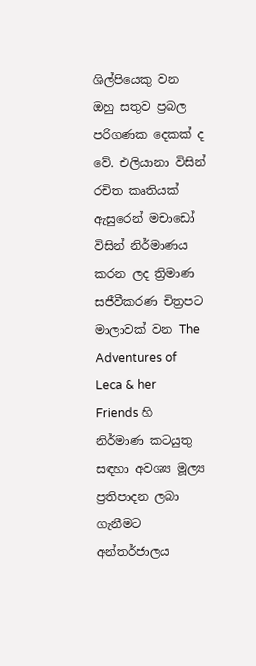ශිල්පියෙකු වන ඔහු සතුව ප්‍රබල පරිගණක දෙකක් ද වේ. එලියානා විසින් රචිත කෘතියක් ඇසුරෙන් මචාඩෝ විසින් නිර්මාණය කරන ලද ත්‍රිමාණ සජීවීකරණ චිත්‍රපට මාලාවක් වන The Adventures of Leca & her Friends හි නිර්මාණ කටයුතු සඳහා අවශ්‍ය මූල්‍ය ප්‍රතිපාදන ලබා ගැනීමට අන්තර්ජාලය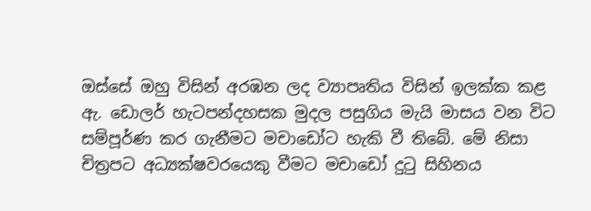ඔස්සේ ඔහු විසින් අරඹන ලද ව්‍යාපෘතිය විසින් ඉලක්ක කළ ඇ. ඩොලර් හැටපන්දහසක මුදල පසුගිය මැයි මාසය වන විට සම්පූර්ණ කර ගැනීමට මචාඩෝට හැකි වී තිබේ. මේ නිසා චිත්‍රපට අධ්‍යක්ෂවරයෙකු වීමට මචාඩෝ දුටු සිහිනය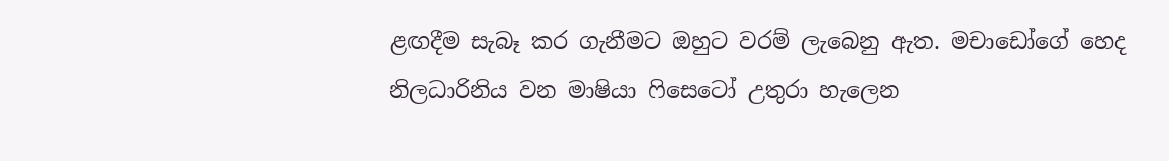ළඟදීම සැබෑ කර ගැනීමට ඔහුට වරම් ලැබෙනු ඇත. මචාඩෝගේ හෙද නිලධාරිනිය වන මාෂියා ෆිසෙටෝ උතුරා හැලෙන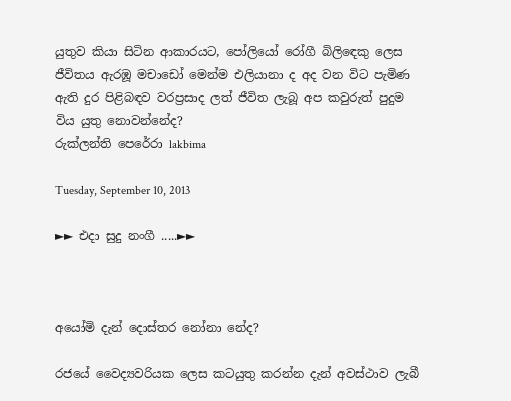යුතුව කියා සිටින ආකාරයට, පෝලියෝ රෝගී බිලිඳෙකු ලෙස ජීවිතය ඇරඹූ මචාඩෝ මෙන්ම එලියානා ද අද වන විට පැමිණ ඇති දුර පිළිබඳව වරප්‍රසාද ලත් ජීවිත ලැබූ අප කවුරුත් පුදුම විය යුතු නොවන්නේද?
රුක්ලන්ති පෙරේරා lakbima

Tuesday, September 10, 2013

►► එදා සුදු නංගී .....►►



අයෝමි දැන් දොස්තර නෝනා නේද?

රජයේ වෛද්‍යවරියක ලෙස කටයුතු කරන්න දැන් අවස්ථාව ලැබී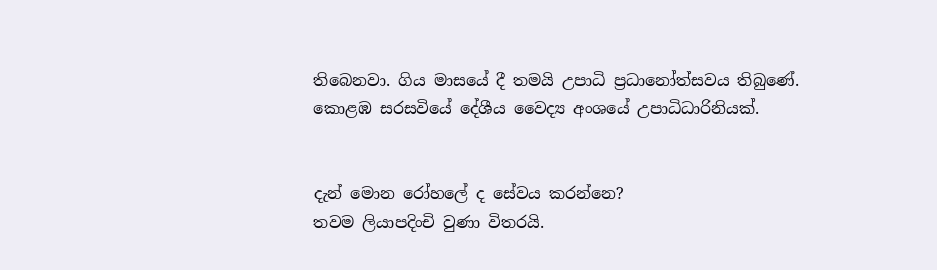තිබෙනවා. ගිය මාසයේ දී තමයි උපාධි ප්‍රධානෝත්සවය තිබුණේ. කොළඹ සරසවියේ දේශීය වෛද්‍ය අංශයේ උපාධිධාරිනියක්.


දැන් මොන රෝහලේ ද සේවය කරන්නෙ?
තවම ලියාපදිංචි වුණා විතරයි.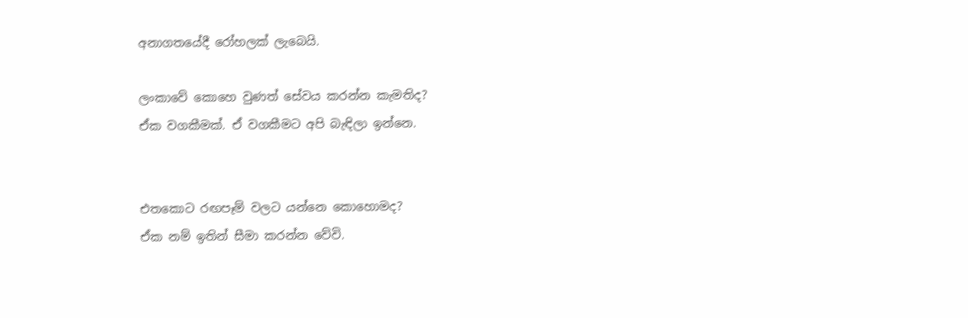අනාගතයේදී රෝහලක් ලැබෙයි.

ලංකාවේ කොහෙ වුණත් සේවය කරන්න කැමතිද?
ඒක වගකීමක්. ඒ වගකීමට අපි බැඳිලා ඉන්නෙ.


එතකොට රඟපෑම් වලට යන්නෙ කොහොමද?
ඒක නම් ඉතින් සීමා කරන්න වේවි.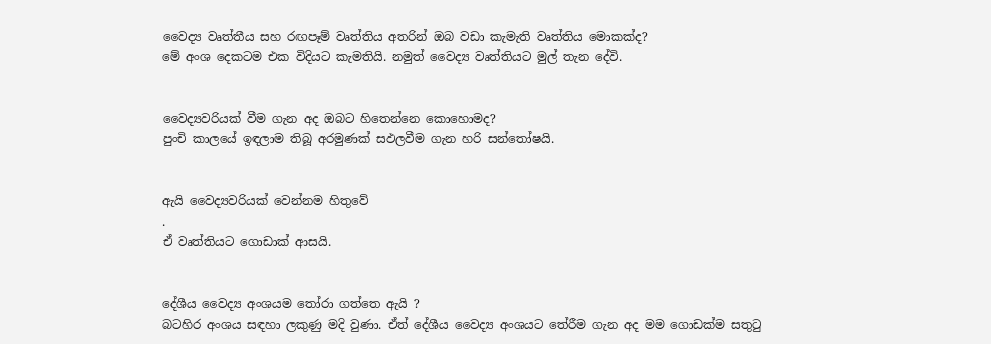වෛද්‍ය වෘත්තීය සහ රඟපෑම් වෘත්තිය අතරින් ඔබ වඩා කැමැති වෘත්තිය මොකක්ද?
මේ අංශ දෙකටම එක විදියට කැමතියි. නමුත් වෛද්‍ය වෘත්තියට මුල් තැන දේවි.


වෛද්‍යවරියක් වීම ගැන අද ඔබට හිතෙන්නෙ කොහොමද?
පුංචි කාලයේ ඉඳලාම තිබූ අරමුණක් සඵලවීම ගැන හරි සන්තෝෂයි.


ඇයි වෛද්‍යවරියක් වෙන්නම හිතුවේ
.
ඒ වෘත්තියට ගොඩාක් ආසයි.


දේශීය වෛද්‍ය අංශයම තෝරා ගත්තෙ ඇයි ?
බටහිර අංශය සඳහා ලකුණු මදි වුණා. ඒත් දේශීය වෛද්‍ය අංශයට තේරීම ගැන අද මම ගොඩක්ම සතුටු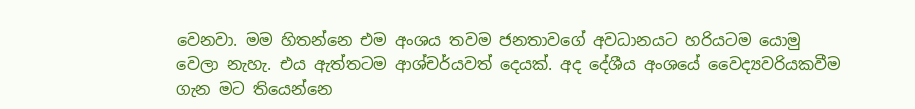වෙනවා. මම හිතන්නෙ එම අංශය තවම ජනතාවගේ අවධානයට හරියටම යොමු වෙලා නැහැ. එය ඇත්තටම ආශ්චර්යවත් දෙයක්. අද දේශීය අංශයේ වෛද්‍යවරියකවීම ගැන මට තියෙන්නෙ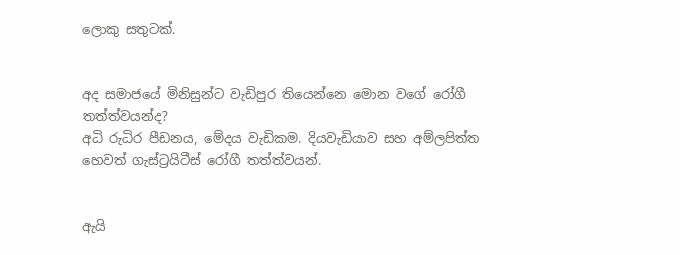ලොකු සතුටක්.


අද සමාජයේ මිනිසුන්ට වැඩිපුර තියෙන්නෙ මොන වගේ රෝගී තත්ත්වයන්ද?
අධි රුධිර පීඩනය, මේදය වැඩිකම. දියවැඩියාව සහ අම්ලපිත්ත හෙවත් ගැස්ට්‍රයිටීස් රෝගී තත්ත්වයන්.


ඇයි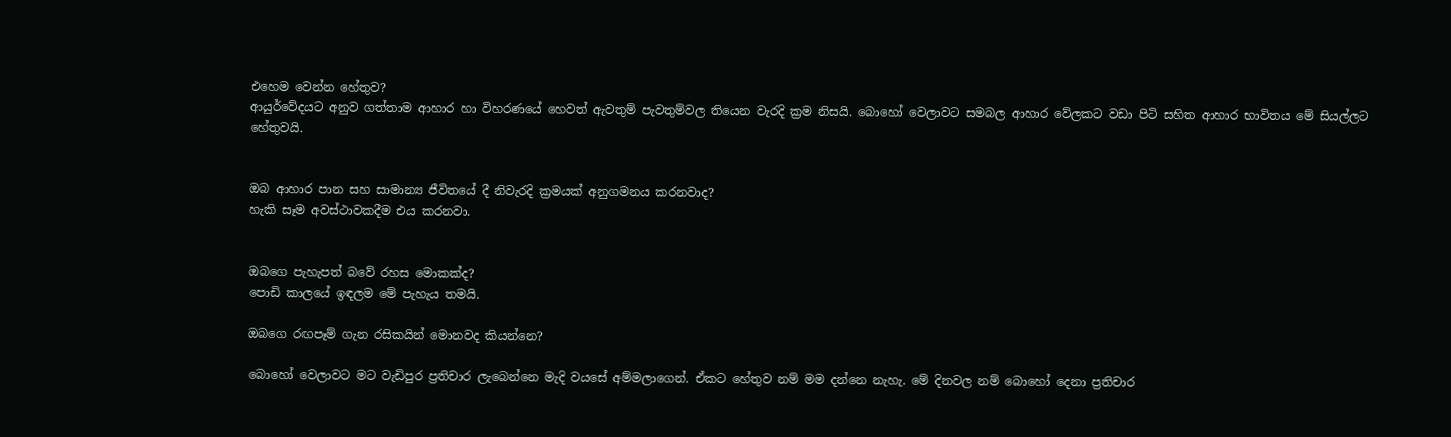එහෙම වෙන්න හේතුව?
ආයුර්වේදයට අනුව ගත්තාම ආහාර හා විහරණයේ හෙවත් ඇවතුම් පැවතුම්වල තියෙන වැරදි ක්‍රම නිසයි. බොහෝ වෙලාවට සමබල ආහාර වේලකට වඩා පිටි සහිත ආහාර භාවිතය මේ සියල්ලට හේතුවයි.


ඔබ ආහාර පාන සහ සාමාන්‍ය ජීවිතයේ දී නිවැරදි ක්‍රමයක් අනුගමනය කරනවාද?
හැකි සෑම අවස්ථාවකදීම එය කරනවා.


ඔබගෙ පැහැපත් බවේ රහස මොකක්ද?
පොඩි කාලයේ ඉඳලම මේ පැහැය තමයි.

ඔබගෙ රඟපෑම් ගැන රසිකයින් මොනවද කියන්නෙ?

බොහෝ වෙලාවට මට වැඩිපුර ප්‍රතිචාර ලැබෙන්නෙ මැදි වයසේ අම්මලාගෙන්. ඒකට හේතුව නම් මම දන්නෙ නැහැ. මේ දිනවල නම් බොහෝ දෙනා ප්‍රතිචාර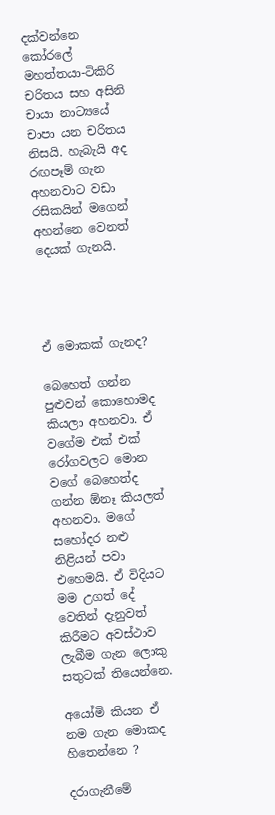දක්වන්නෙ කෝරලේ මහත්තයා-ටිකිරි චරිතය සහ අසිනි චායා නාට්‍යයේ චාපා යන චරිතය නිසයි. හැබැයි අද රඟපෑම් ගැන අහනවාට වඩා රසිකයින් මගෙන් අහන්නෙ වෙනත් දෙයක් ගැනයි.




ඒ මොකක් ගැනද?

බෙහෙත් ගන්න පුළුවන් කොහොමද කියලා අහනවා. ඒ වගේම එක් එක් රෝගවලට මොන වගේ බෙහෙත්ද ගන්න ඕනෑ කියලත් අහනවා. මගේ සහෝදර නළු නිළියන් පවා එහෙමයි. ඒ විදියට මම උගත් දේ වෙතින් දැනුවත් කිරීමට අවස්ථාව ලැබීම ගැන ලොකු සතුටක් තියෙන්නෙ.

අයෝමි කියන ඒ නම ගැන මොකද හිතෙන්නෙ ?

දරාගැනීමේ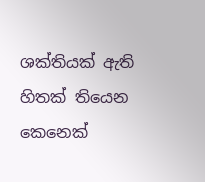ශක්තියක් ඇති හිතක් තියෙන කෙනෙක්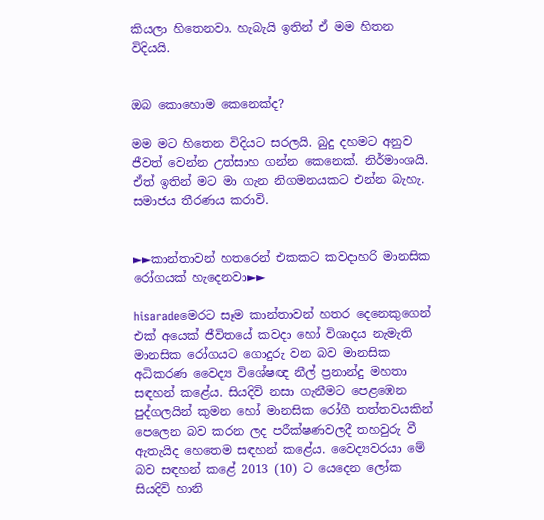කියලා හිතෙනවා. හැබැයි ඉතින් ඒ මම හිතන විදියයි.


ඔබ කොහොම කෙනෙක්ද?

මම මට හිතෙන විදියට සරලයි. බුදු දහමට අනුව ජීවත් වෙන්න උත්සාහ ගන්න කෙනෙක්. නිර්මාංශයි. ඒත් ඉතින් මට මා ගැන නිගමනයකට එන්න බැහැ. සමාජය තීරණය කරාවි.


►►කාන්තාවන් හතරෙන් එකකට කවදාහරි මානසික රෝගයක් හැදෙනවා►►

hisaradeමෙරට සෑම කාන්තාවන් හතර දෙනෙකුගෙන් එක් අයෙක් ජීවිතයේ කවදා හෝ විශාදය නැමැති මානසික රෝගයට ගොදුරු වන බව මානසික අධිකරණ වෛද්‍ය විශේෂඥ නීල් ප්‍රනාන්දු මහතා සඳහන් කළේය. සියදිවි නසා ගැනීමට පෙළඹෙන පුද්ගලයින් කුමන හෝ මානසික රෝගී තත්තවයකින් පෙලෙන බව කරන ලද පරීක්ෂණවලදී තහවුරු වී ඇතැයිද හෙතෙම සඳහන් කළේය. වෛද්‍යවරයා මේ බව සඳහන් කළේ 2013 (10) ට යෙදෙන ලෝක සියදිවි හානි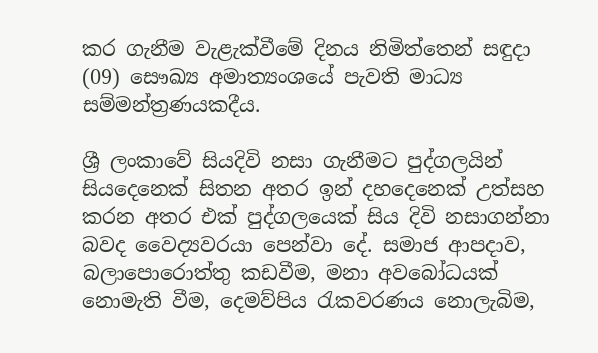කර ගැනීම වැළැක්වීමේ දිනය නිමිත්තෙන් සඳුදා (09) සෞඛ්‍ය අමාත්‍යංශයේ පැවති මාධ්‍ය සම්මන්ත්‍රණයකදීය.

ශ්‍රී ලංකාවේ සියදිවි නසා ගැනීමට පුද්ගලයින් සියදෙනෙක් සිතන අතර ඉන් දහදෙනෙක් උත්සහ කරන අතර එක් පුද්ගලයෙක් සිය දිවි නසාගන්නා බවද වෛද්‍යවරයා පෙන්වා දේ. සමාජ ආපදාව, බලා‍පොරොත්තු කඩවීම, මනා අවබෝධයක් නොමැති වීම, දෙමව්පිය රැකවරණය නොලැබිම,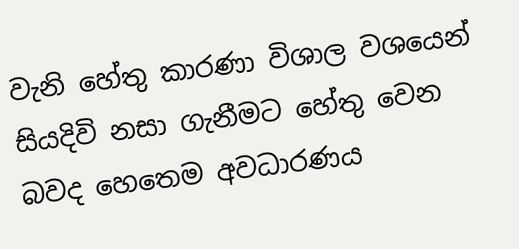වැනි හේතු කාරණා විශාල වශයෙන් සියදිවි නසා ගැනීමට හේතු වෙන බවද හෙතෙම අවධාරණය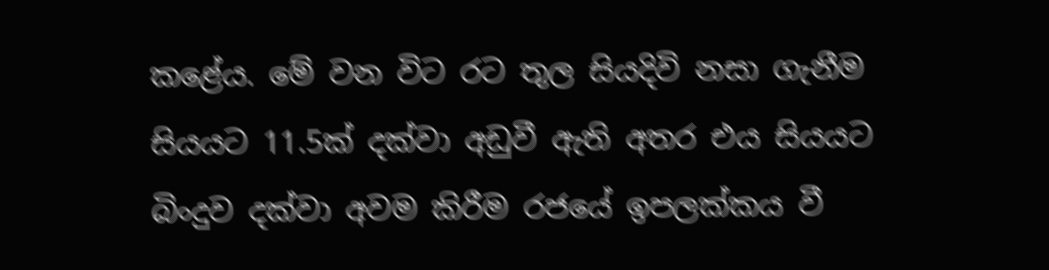කළේය. මේ වන විට රට තුල සියදිවි නසා ගැනීම සියයට 11.5ක් දක්වා අඩුවී ඇති අතර එය සියයට බිංදුව දක්වා අවම කිරීම රජයේ ඉපලක්කය වී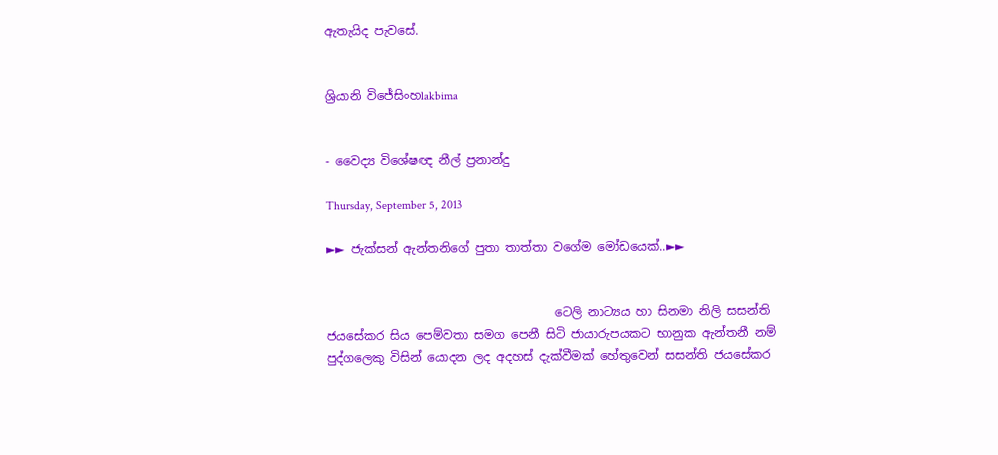ඇතැයිද පැවසේ.


ශ්‍රියානි විජේසිංහlakbima


- වෛද්‍ය විශේෂඥ නීල් ප්‍රනාන්දු

Thursday, September 5, 2013

►► ජැක්සන් ඇන්තනිගේ පුතා තාත්තා වගේම මෝඩයෙක්..►►


                                      ටෙලි නාට්‍යය හා සිනමා නිලි සසන්ති ජයසේකර සිය පෙම්වතා සමග පෙනී සිටි ජායාරුපයකට භානුක ඇන්තනී නම් පුද්ගලෙකු විසින් යොදන ලද අදහස් දැක්වීමක් හේතුවෙන් සසන්ති ජයසේකර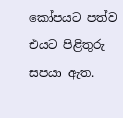කෝපයට පත්ව එයට පිළිතුරු සපයා ඇත.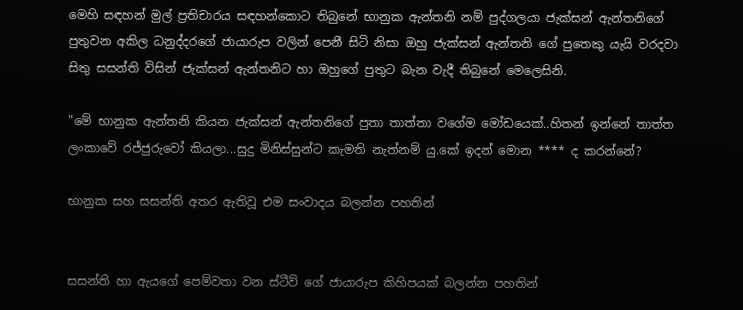මෙහි සඳහන් මුල් ප්‍රතිචාරය සඳහන්කොට තිබුනේ භානුක ඇන්තනි නම් පුද්ගලයා ජැක්සන් ඇන්තනිගේ පුතුවන අකිල ධනුද්දරගේ ජායාරුප වලින් පෙනී සිටි නිසා ඔහු ජැක්සන් ඇන්තනි ගේ පුතෙකු යැයි වරදවා සිතු සසන්ති විසින් ජැක්සන් ඇන්තනිට හා ඔහුගේ පුතුට බැන වැදී තිබුනේ මෙලෙසිනි.

"මේ භානුක ඇන්තනි කියන ජැක්සන් ඇන්තනිගේ පුතා තාත්තා වගේම මෝඩයෙක්..හිතන් ඉන්නේ තාත්ත ලංකාවේ රජ්ජුරුවෝ කියලා...සුදු මිනිස්සුන්ට කැමති නැත්නම් යු.කේ ඉදන් මොන **** ද කරන්නේ?

භානුක සහ සසන්ති අතර ඇතිවූ එම සංවාදය බලන්න පහතින්


සසන්ති හා ඇයගේ පෙම්වතා වන ස්ටීව් ගේ ජායාරුප කිහිපයක් බලන්න පහතින්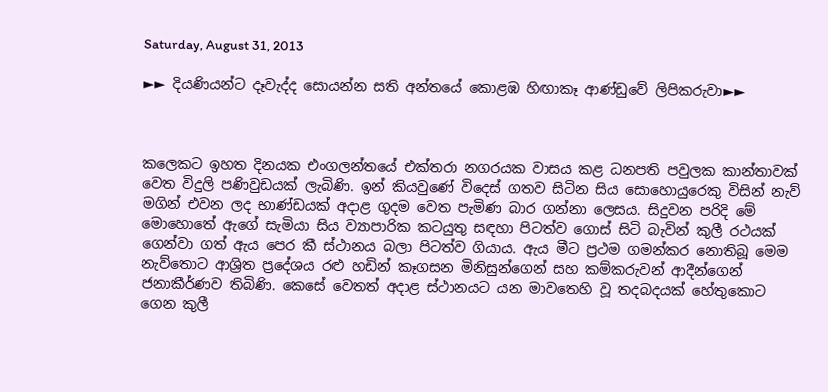Saturday, August 31, 2013

►► දියණියන්ට දෑවැද්ද සොයන්න සති අන්තයේ කොළඹ හිඟාකෑ ආණ්ඩුවේ ලිපිකරුවා►►



කලෙකට ඉහත දිනයක එංගලන්තයේ එක්තරා නගරයක වාසය කළ ධනපති පවුලක කාන්තාවක් වෙත විදුලි පණිවුඩයක් ලැබිණි. ඉන් කියවුණේ විදෙස් ගතව සිටින සිය සොහොයුරෙකු විසින් නැව් මගින් එවන ලද භාණ්ඩයක් අදාළ ගුදම වෙත පැමිණ බාර ගන්නා ලෙසය. සිදුවන පරිදි මේ මොහොතේ ඇගේ සැමියා සිය ව්‍යාපාරික කටයුතු සඳහා පිටත්ව ගොස් සිටි බැවින් කුලී රථයක් ගෙන්වා ගත් ඇය පෙර කී ස්ථානය බලා පිටත්ව ගියාය. ඇය මීට ප්‍රථම ගමන්කර නොතිබූ මෙම නැව්තොට ආශ්‍රිත ප්‍රදේශය රළු හඩින් කෑගසන මිනිසුන්ගෙන් සහ කම්කරුවන් ආදීන්ගෙන් ජනාකීර්ණව තිබිණි. කෙසේ වෙතත් අදාළ ස්ථානයට යන මාවතෙහි වූ තදබදයක් හේතුකොට ගෙන කුලී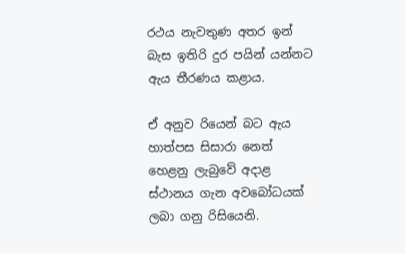රථය නැවතුණ අතර ඉන් බැස ඉතිරි දුර පයින් යන්නට ඇය තීරණය කළාය.

ඒ අනුව රියෙන් බට ඇය හාත්පස සිසාරා නෙත් හෙළනු ලැබුවේ අදාළ ස්ථානය ගැන අවබෝධයක් ලබා ගනු රිසියෙනි.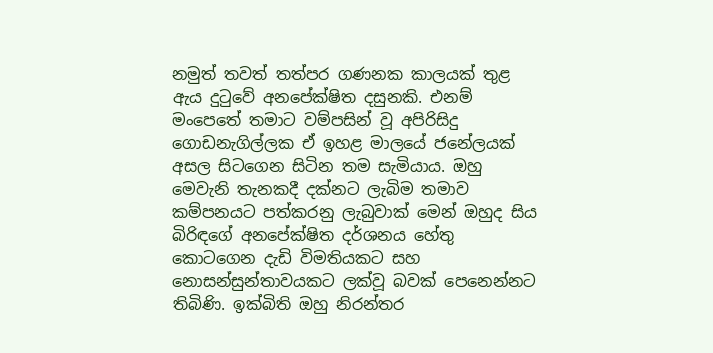නමුත් තවත් තත්පර ගණනක කාලයක් තුළ ඇය දුටුවේ අනපේක්ෂිත දසුනකි. එනම් මංපෙතේ තමාට වම්පසින් වූ අපිරිසිදු ගොඩනැගිල්ලක ඒ ඉහළ මාලයේ ජනේලයක් අසල සිටගෙන සිටින තම සැමියාය. ඔහු මෙවැනි තැනකදී දක්නට ලැබිම තමාව කම්පනයට පත්කරනු ලැබුවාක් මෙන් ඔහුද සිය බිරිඳගේ අනපේක්ෂිත දර්ශනය හේතු කොටගෙන දැඩි විමතියකට සහ නොසන්සුන්තාවයකට ලක්වූ බවක් පෙනෙන්නට තිබිණි. ඉක්බිති ඔහු නිරන්තර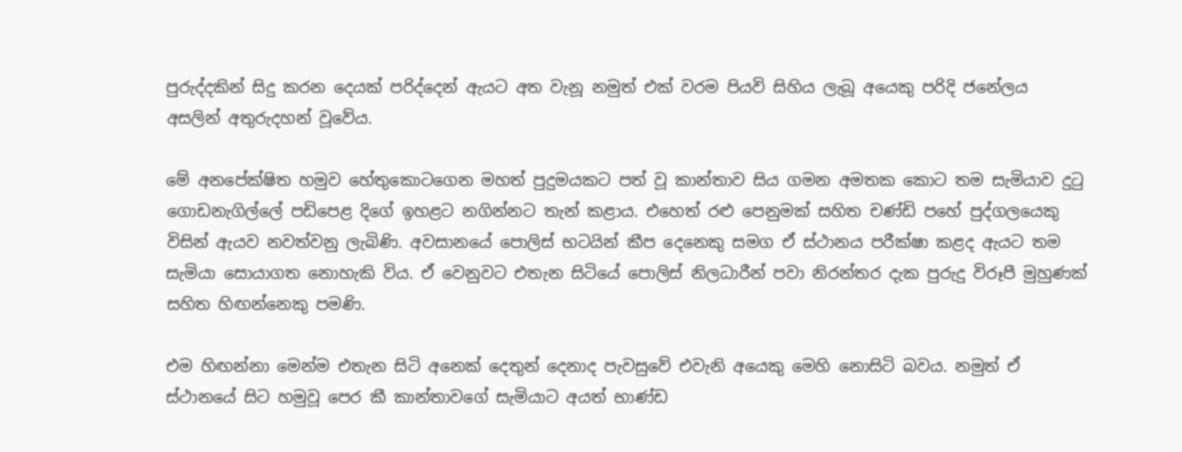පුරුද්දකින් සිදු කරන දෙයක් පරිද්දෙන් ඇයට අත වැනූ නමුත් එක් වරම පියවි සිහිය ලැබූ අයෙකු පරිදි ජනේලය අසලින් අතුරුදහන් වූවේය.

මේ අනපේක්ෂිත හමුව හේතුකොටගෙන මහත් පුදුමයකට පත් වූ කාන්තාව සිය ගමන අමතක කොට තම සැමියාව දුටු ගොඩනැගිල්‍ලේ පඩිපෙළ දිගේ ඉහළට නගින්නට තැන් කළාය. එහෙත් රළු පෙනුමක් සහිත චණ්ඩි පහේ පුද්ගලයෙකු විසින් ඇයව නවත්වනු ලැබිණි. අවසානයේ ‍පොලිස් භටයින් කීප දෙනෙකු සමග ඒ ස්ථානය පරීක්ෂා කළද ඇයට තම සැමියා සොයාගත නොහැකි විය. ඒ වෙනුවට එතැන සිටියේ ‍පොලිස් නිලධාරීන් පවා නිරන්තර දැක පුරුදු විරූපී මුහුණක් සහිත හිඟන්නෙකු පමණි.

එම හිඟන්නා මෙන්ම එතැන සිටි අනෙක් දෙතුන් දෙනාද පැවසුවේ එවැනි අයෙකු මෙහි නොසිටි බවය. නමුත් ඒ ස්ථානයේ සිට හමුවූ පෙර කී කාන්තාවගේ සැමියාට අයත් භාණ්ඩ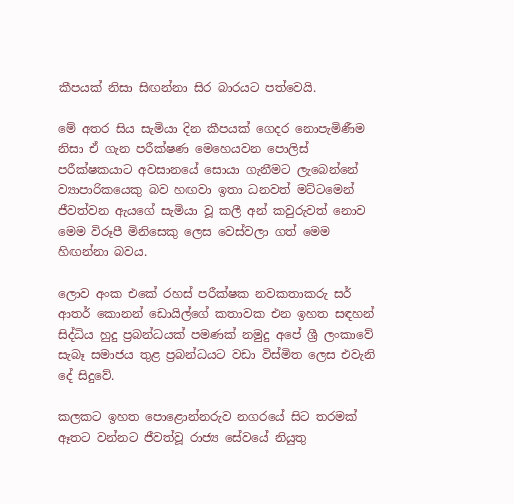කීපයක් නිසා සිඟන්නා සිර බාරයට පත්වෙයි.

මේ අතර සිය සැමියා දින කීපයක් ගෙදර නොපැමිණීම නිසා ඒ ගැන පරීක්ෂණ මෙහෙයවන ‍පොලිස් පරීක්ෂකයාට අවසානයේ සොයා ගැනීමට ලැබෙන්නේ ව්‍යාපාරිකයෙකු බව හඟවා ඉතා ධනවත් මට්ටමෙන් ජීවත්වන ඇයගේ සැමියා වූ කලී අන් කවුරුවත් නොව මෙම විරූපී මිනිසෙකු ලෙස වෙස්වලා ගත් මෙම හිඟන්නා බවය.

ලොව අංක එකේ රහස් පරීක්ෂක නවකතාකරු සර් ආතර් කොනන් ඩොයිල්ගේ කතාවක එන ඉහත සඳහන් සිද්ධිය හුදු ප්‍රබන්ධයක් පමණක් නමුදු අපේ ශ්‍රී ලංකාවේ සැබෑ සමාජය තුළ ප්‍රබන්ධයට වඩා විස්මිත ලෙස එවැනි දේ සිදුවේ.

කලකට ඉහත ‍පොළොන්නරුව නගරයේ සිට තරමක් ඈතට වන්නට ජීවත්වූ රාජ්‍ය සේවයේ නියුතු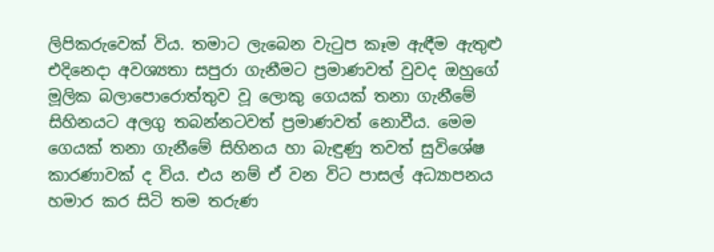ලිපිකරුවෙක් විය. තමාට ලැබෙන වැටුප කෑම ඇඳීම ඇතුළු එදිනෙදා අවශ්‍යතා සපුරා ගැනීමට ප්‍රමාණවත් වුවද ඔහුගේ මූලික බලා‍පොරොත්තුව වූ ලොකු ගෙයක් තනා ගැනීමේ සිහිනයට අලගු තබන්නටවත් ප්‍රමාණවත් නොවීය. මෙම ගෙයක් තනා ගැනීමේ සිහිනය හා බැඳුණු තවත් සුවිශේෂ කාරණාවක් ද විය. එය නම් ඒ වන විට පාසල් අධ්‍යාපනය හමාර කර සිටි තම තරුණ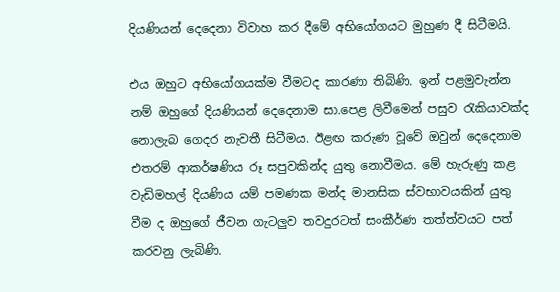දියණියන් දෙදෙනා විවාහ කර දීමේ අභියෝගයට මුහුණ දී සිටීමයි.

එය ඔහුට අභියෝගයක්ම වීමටද කාරණා තිබිණි. ඉන් පළමුවැන්න නම් ඔහුගේ දියණියන් දෙදෙනාම සා.පෙළ ලිවීමෙන් පසුව රැකියාවක්ද නොලැබ ගෙදර නැවතී සිටීමය. ඊළඟ කරුණ වූවේ ඔවුන් දෙදෙනාම එතරම් ආකර්ෂණිය රූ සපුවකින්ද යුතු නොවීමය. මේ හැරුණු කළ වැඩිමහල් දියණිය යම් පමණක මන්ද මානසික ස්වභාවයකින් යුතු වීම ද ඔහුගේ ජීවන ගැටලුව තවදුරටත් සංකීර්ණ තත්ත්වයට පත් කරවනු ලැබිණි.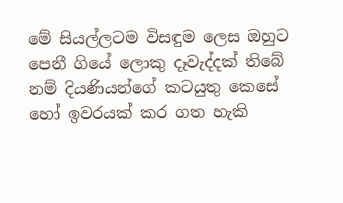මේ සියල්ලටම විසඳුම ලෙස ඔහුට පෙනී ගියේ ලොකු දෑවැද්දක් තිබේ නම් දියණියන්ගේ කටයුතු කෙසේ හෝ ඉවරයක් කර ගත හැකි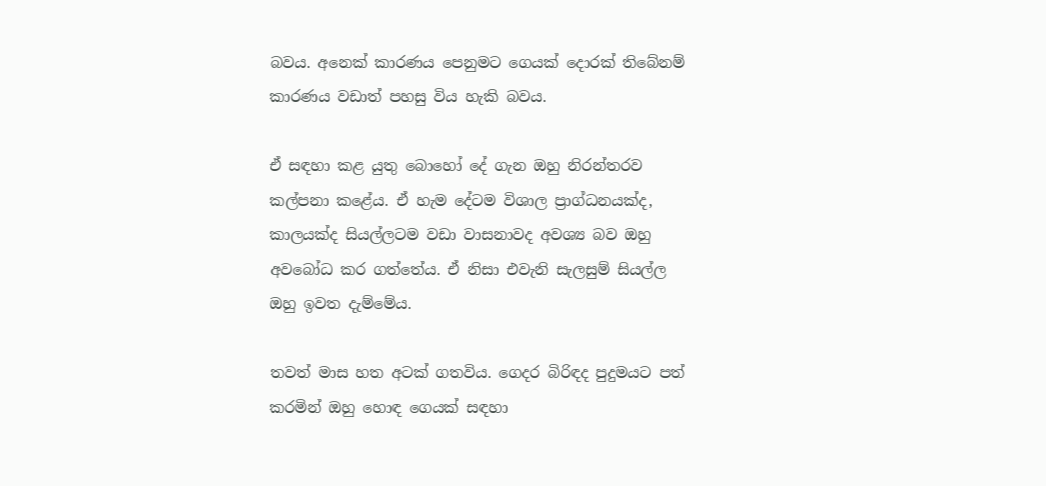බවය. අනෙක් කාරණය පෙනුමට ගෙයක් දොරක් තිබේනම් කාරණය වඩාත් පහසු විය හැකි බවය.

ඒ සඳහා කළ යුතු බොහෝ දේ ගැන ඔහු නිරන්තරව කල්පනා කළේය. ඒ හැම දේටම විශාල ප්‍රාග්ධනයක්ද, කාලයක්ද සියල්ලටම වඩා වාසනාවද අවශ්‍ය බව ඔහු අවබෝධ කර ගත්තේය. ඒ නිසා එවැනි සැලසුම් සියල්ල ඔහු ඉවත දැම්මේය.

තවත් මාස හත අටක් ගතවිය. ගෙදර බිරිඳද පුදුමයට පත් කරමින් ඔහු හොඳ ගෙයක් සඳහා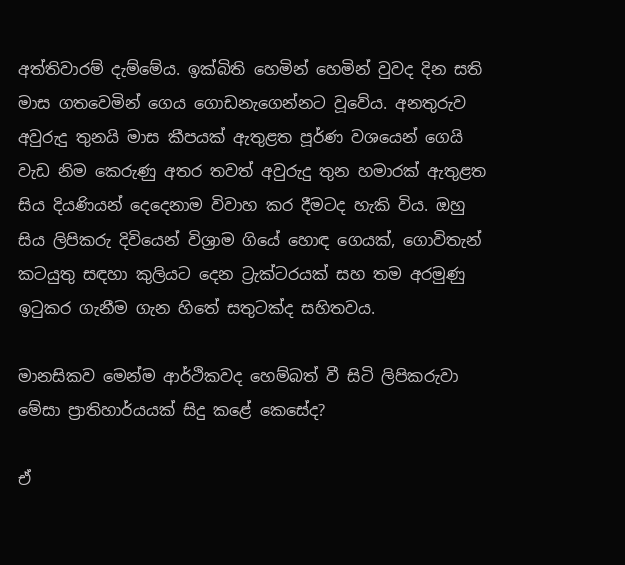අත්තිවාරම් දැම්මේය. ඉක්බිති හෙමින් හෙමින් වුවද දින සති මාස ගතවෙමින් ගෙය ගොඩනැගෙන්නට වූවේය. අනතුරුව අවුරුදු තුනයි මාස කීපයක් ඇතුළත පූර්ණ වශයෙන් ගෙයි වැඩ නිම කෙරුණු අතර තවත් අවුරුදු තුන හමාරක් ඇතුළත සිය දියණියන් දෙදෙනාම විවාහ කර දීමටද හැකි විය. ඔහු සිය ලිපිකරු දිවියෙන් විශ්‍රාම ගියේ හොඳ ගෙයක්, ගොවිතැන් කටයුතු සඳහා කුලියට දෙන ට්‍රැක්ටරයක් සහ තම අරමුණු ඉටුකර ගැනීම ගැන හිතේ සතුටක්ද සහිතවය.

මානසිකව මෙන්ම ආර්ථිකවද හෙම්බත් වී සිටි ලිපිකරුවා මේසා ප්‍රාතිහාර්යයක් සිදු කළේ කෙසේද?

ඒ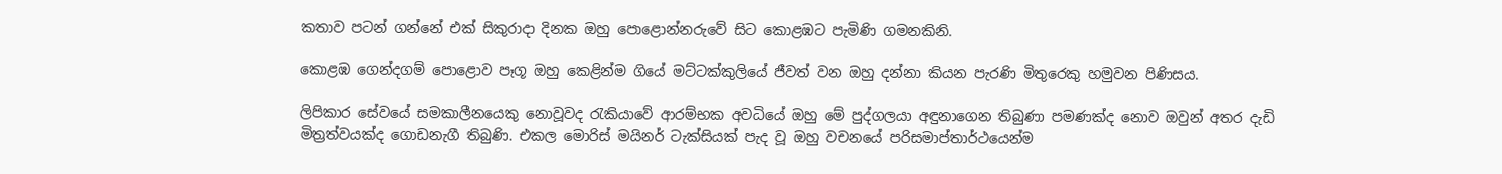කතාව පටන් ගන්නේ එක් සිකුරාදා දිනක ඔහු ‍පොළොන්නරුවේ සිට කොළඹට පැමිණි ගමනකිනි.

කොළඹ ගෙන්දගම් ‍පොළොව පෑගූ ඔහු කෙළින්ම ගියේ මට්ටක්කුලියේ ජීවත් වන ඔහු දන්නා කියන පැරණි මිතුරෙකු හමුවන පිණිසය.

ලිපිකාර සේවයේ සමකාලීනයෙකු නොවූවද රැකියාවේ ආරම්භක අවධියේ ඔහු මේ පුද්ගලයා අඳුනාගෙන තිබුණා පමණක්ද නොව ඔවුන් අතර දැඩි මිත්‍රත්වයක්ද ගොඩනැගී තිබුණි. එකල මොරිස් මයිනර් ටැක්සියක් පැද වූ ඔහු වචනයේ පරිසමාප්තාර්ථයෙන්ම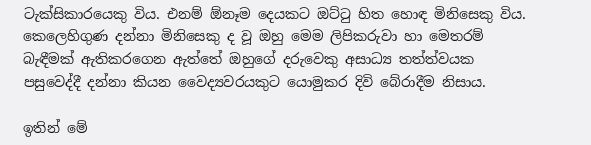ටැක්සිකාරයෙකු විය. එනම් ඕනෑම දෙයකට ඔට්ටු හිත හොඳ මිනිසෙකු විය. කෙලෙහිගුණ දන්නා මිනිසෙකු ද වූ ඔහු මෙම ලිපිකරුවා හා මෙතරම් බැඳීමක් ඇතිකරගෙන ඇත්තේ ඔහුගේ දරුවෙකු අසාධ්‍ය තත්ත්වයක පසුවෙද්දී දන්නා කියන වෛද්‍යවරයකුට යොමුකර දිවි බේරාදීම නිසාය.

ඉතින් මේ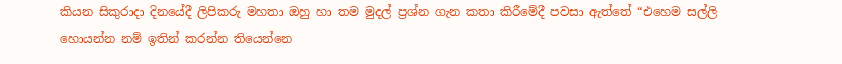කියන සිකුරාදා දිනයේදී ලිපිකරු මහතා ඔහු හා තම මුදල් ප්‍රශ්න ගැන කතා කිරීමේදී පවසා ඇත්තේ “එහෙම සල්ලි හොයන්න නම් ඉතින් කරන්න තියෙන්නෙ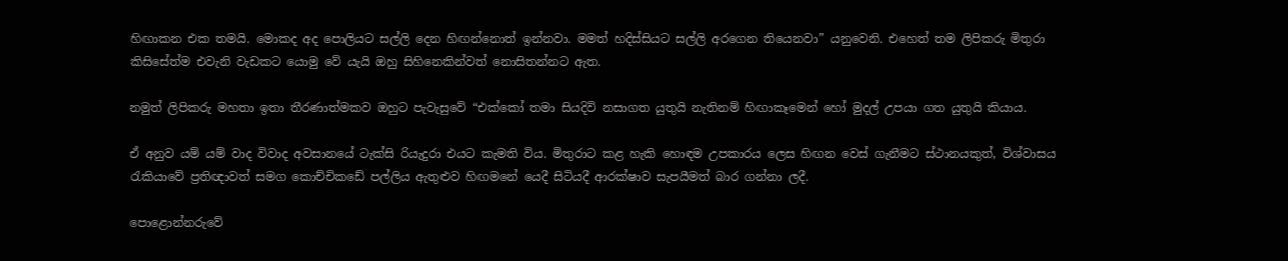හිඟාකන එක තමයි. මොකද අද ‍පොලියට සල්ලි දෙන හිඟන්නොත් ඉන්නවා. මමත් හදිස්සියට සල්ලි අරගෙන තියෙනවා” යනුවෙනි. එහෙත් තම ලිපිකරු මිතුරා කිසිසේත්ම එවැනි වැඩකට යොමු වේ යැයි ඔහු සිහිනෙකින්වත් නොසිතන්නට ඇත.

නමුත් ලිපිකරු මහතා ඉතා තීරණාත්මකව ඔහුට පැවැසුවේ “එක්කෝ තමා සියදිවි නසාගත යුතුයි නැතිනම් හිඟාකෑමෙන් හෝ මුදල් උපයා ගත යුතුයි කියාය.

ඒ අනුව යම් යම් වාද විවාද අවසානයේ ටැක්සි රියැදුරා එයට කැමති විය. මිතුරාට කළ හැකි හොඳම උපකාරය ලෙස හිඟන වෙස් ගැනීමට ස්ථානයකුත්, විශ්වාසය රැකියාවේ ප්‍රතිඥාවත් සමග කොච්චිකඩේ පල්ලිය ඇතුළුව හිඟමනේ යෙදී සිටියදී ආරක්ෂාව සැපයීමත් බාර ගන්නා ලදී.

පොළොන්නරුවේ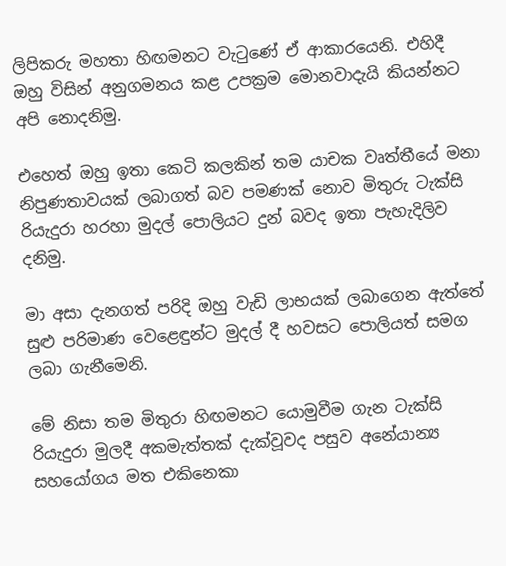ලිපිකරු මහතා හිඟමනට වැටුණේ ඒ ආකාරයෙනි. එහිදී ඔහු විසින් අනුගමනය කළ උපක්‍රම මොනවාදැයි කියන්නට අපි නොදනිමු.

එහෙත් ඔහු ඉතා කෙටි කලකින් තම යාචක වෘත්තීයේ මනා නිපුණතාවයක් ලබාගත් බව පමණක් නොව මිතුරු ටැක්සි රියැදුරා හරහා මුදල් ‍පොලියට දුන් බවද ඉතා පැහැදිලිව දනිමු.

මා අසා දැනගත් පරිදි ඔහු වැඩි ලාභයක් ලබාගෙන ඇත්තේ සුළු පරිමාණ වෙළෙඳුන්ට මුදල් දී හවසට ‍පොලියත් සමග ලබා ගැනීමෙනි.

මේ නිසා තම මිතුරා හිඟමනට යොමුවීම ගැන ටැක්සි රියැදුරා මුලදී අකමැත්තක් දැක්වූවද පසුව අනේ‍යාන්‍ය සහයෝගය මත එකිනෙකා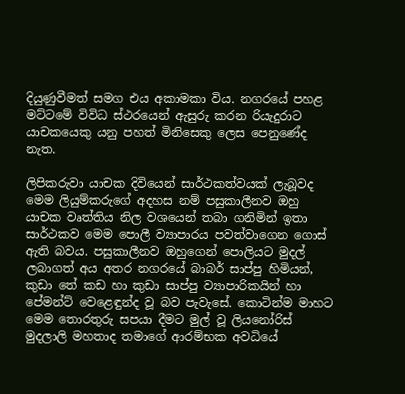දියුණුවීමත් සමග එය අකාමකා විය. නගරයේ පහළ මට්ටමේ විවිධ ස්ථරයෙන් ඇසුරු කරන රියැදුරාට යාචකයෙකු යනු පහත් මිනිසෙකු ලෙස පෙනුණේද නැත.

ලිපිකරුවා යාචක දිවියෙන් සාර්ථකත්වයක් ලැබූවද මෙම ලියුම්කරුගේ අදහස නම් පසුකාලීනව ඔහු යාචක වෘත්තිය නිල වශයෙන් තබා ගනිමින් ඉතා සාර්ථකව මෙම ‍පොලී ව්‍යාපාරය පවත්වාගෙන ගොස් ඇති බවය. පසුකාලීනව ඔහුගෙන් ‍පොලියට මුදල් ලබාගත් අය අතර නගරයේ බාබර් සාප්පු හිමියන්, කුඩා තේ කඩ හා කුඩා සාප්පු ව්‍යාපාරිකයින් හා පේමන්ට් වෙළෙඳුන්ද වූ බව පැවැසේ. කොටින්ම මාහට මෙම තොරතුරු සපයා දීමට මුල් වූ ලියනෝරිස් මුදලාලි මහතාද තමාගේ ආරම්භක අවධියේ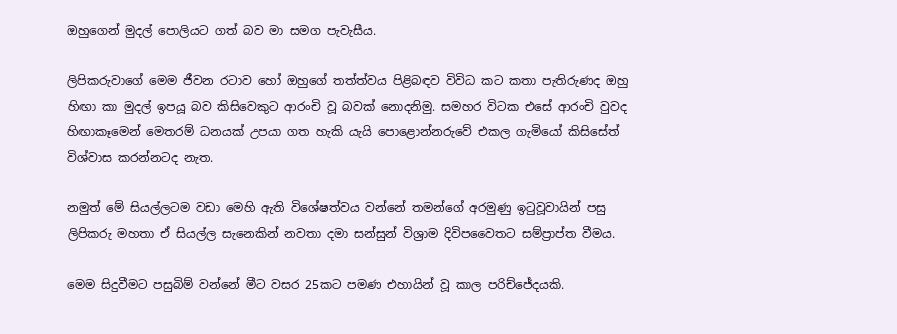ඔහුගෙන් මුදල් ‍පොලියට ගත් බව මා සමග පැවැසීය.

ලිපිකරුවාගේ මෙම ජීවන රටාව හෝ ඔහුගේ තත්ත්වය පිළිබඳව විවිධ කට කතා පැතිරුණද ඔහු හිඟා කා මුදල් ඉපයූ බව කිසිවෙකුට ආරංචි වූ බවක් නොදනිමු. සමහර විටක එසේ ආරංචි වුවද හිඟාකෑමෙන් මෙතරම් ධනයක් උපයා ගත හැකි යැයි ‍පොළොන්නරුවේ එකල ගැමියෝ කිසිසේත් විශ්වාස කරන්නටද නැත.

නමුත් මේ සියල්ලටම වඩා මෙහි ඇති විශේෂත්වය වන්නේ තමන්ගේ අරමුණු ඉටුවූවායින් පසු ලිපිකරු මහතා ඒ සියල්ල සැනෙකින් නවතා දමා සන්සුන් විශ්‍රාම දිවිපවෛතට සම්ප්‍රාප්ත වීමය.

මෙම සිදුවීමට පසුබිම් වන්නේ මීට වසර 25කට පමණ එහායින් වූ කාල පරිච්ජේදයකි.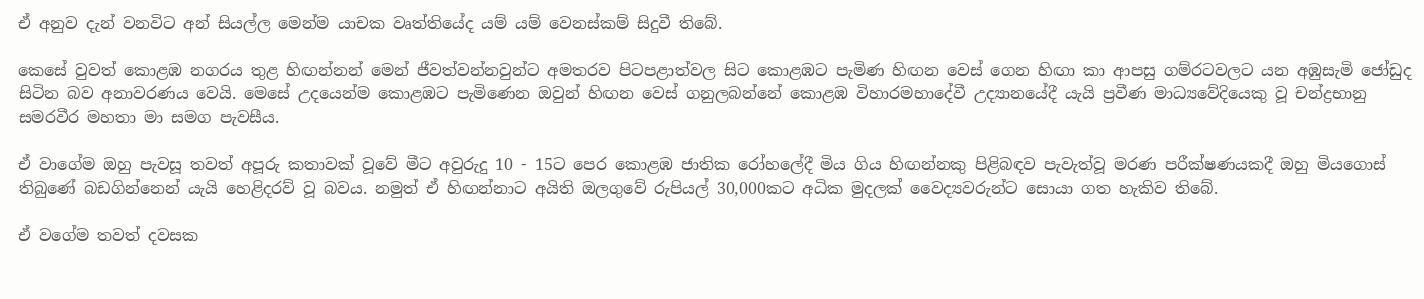ඒ අනුව දැන් වනවිට අන් සියල්ල මෙන්ම යාචක වෘත්තියේද යම් යම් වෙනස්කම් සිදුවී තිබේ.

කෙසේ වුවත් කොළඹ නගරය තුළ හිඟන්නන් මෙන් ජීවත්වන්නවුන්ට අමතරව පිටපළාත්වල සිට කොළඹට පැමිණ හිඟන වෙස් ගෙන හිඟා කා ආපසු ගම්රටවලට යන අඹුසැමි ජෝඩුද සිටින බව අනාවරණය වෙයි. මෙසේ උදයෙන්ම කොළඹට පැමිණෙන ඔවුන් හිඟන වෙස් ගනුලබන්නේ කොළඹ විහාරමහාදේවී උද්‍යානයේදී යැයි ප්‍රවීණ මාධ්‍යවේදියෙකු වූ චන්ද්‍රභානු සමරවීර මහතා මා සමග පැවසීය.

ඒ වාගේම ඔහු පැවසූ තවත් අපූරු කතාවක් වූවේ මීට අවුරුදු 10 - 15ට පෙර කොළඹ ජාතික රෝහ‍ලේදී මිය ගිය හිඟන්නකු පිළිබඳව පැවැත්වූ මරණ පරීක්ෂණයකදී ඔහු මියගොස් තිබුණේ බඩගින්නෙන් යැයි හෙළිදරව් වූ බවය. නමුත් ඒ හිඟන්නාට අයිති ඔලගුවේ රුපියල් 30,000කට අධික මුදලක් වෛද්‍යවරුන්ට සොයා ගත හැකිව තිබේ.

ඒ වගේම තවත් දවසක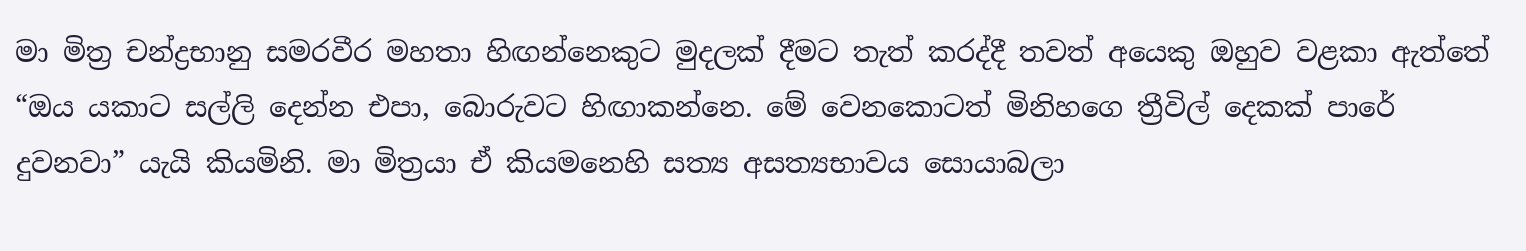මා මිත්‍ර චන්ද්‍රභානු සමරවීර මහතා හිඟන්නෙකුට මුදලක් දීමට තැත් කරද්දී තවත් අයෙකු ඔහුව වළකා ඇත්තේ “ඔය යකාට සල්ලි දෙන්න එපා, බොරුවට හිඟාකන්නෙ. මේ වෙනකොටත් මිනිහගෙ ත්‍රීවිල් දෙකක් පාරේ දුවනවා” යැයි කියමිනි. මා මිත්‍රයා ඒ කියමනෙහි සත්‍ය අසත්‍යභාවය සොයාබලා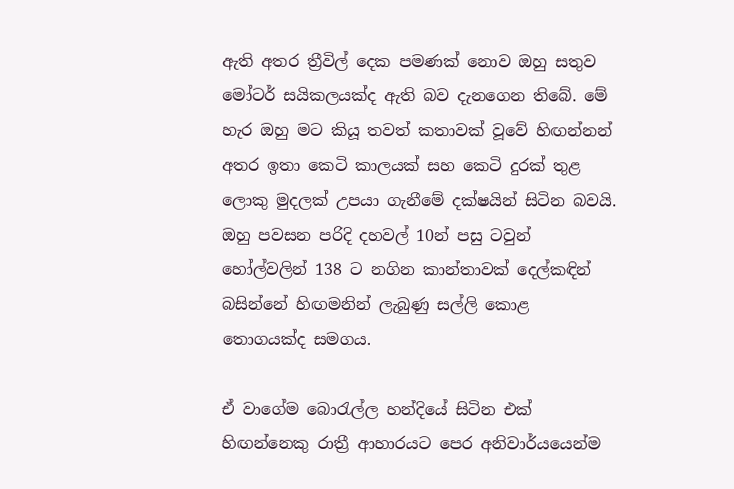ඇති අතර ත්‍රීවිල් දෙක පමණක් නොව ඔහු සතුව මෝටර් සයිකලයක්ද ඇති බව දැනගෙන තිබේ. මේ හැර ඔහු මට කියූ තවත් කතාවක් වූවේ හිඟන්නන් අතර ඉතා කෙටි කාලයක් සහ කෙටි දුරක් තුළ ලොකු මුදලක් උපයා ගැනීමේ දක්ෂයින් සිටින බවයි. ඔහු පවසන පරිදි දහවල් 10න් පසු ටවුන් හෝල්වලින් 138 ට නගින කාන්තාවක් දෙල්කඳින් බසින්නේ හිඟමනින් ලැබුණු සල්ලි කොළ තොගයක්ද සමගය.

ඒ වාගේම බොරැල්ල හන්දියේ සිටින එක් හිඟන්නෙකු රාත්‍රී ආහාරයට පෙර අනිවාර්යයෙන්ම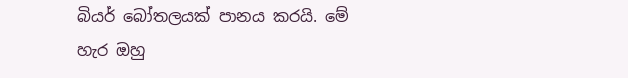බියර් බෝතලයක් පානය කරයි. මේ හැර ඔහු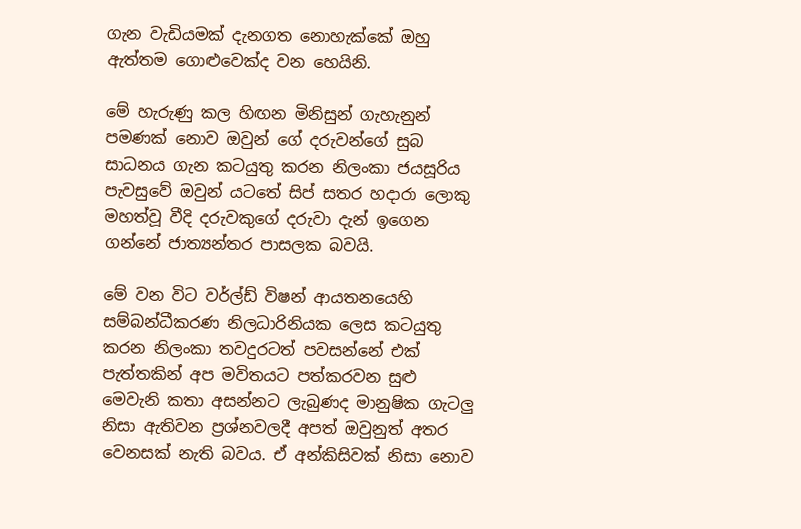ගැන වැඩියමක් දැනගත නොහැක්කේ ඔහු ඇත්තම ගොළුවෙක්ද වන හෙයිනි.

මේ හැරුණු කල හිඟන මිනිසුන් ගැහැනුන් පමණක් නොව ඔවුන් ගේ දරුවන්ගේ සුබ සාධනය ගැන කටයුතු කරන නිලංකා ජයසූරිය පැවසුවේ ඔවුන් යටතේ සිප් සතර හදාරා ලොකු මහත්වූ වීදි දරුවකුගේ දරුවා දැන් ඉගෙන ගන්නේ ජාත්‍යන්තර පාසලක බවයි.

මේ වන විට වර්ල්ඩ් විෂන් ආයතනයෙහි සම්බන්ධීකරණ නිලධාරිනියක ලෙස කටයුතු කරන නිලංකා තවදුරටත් පවසන්නේ එක් පැත්තකින් අප මවිතයට පත්කරවන සුළු මෙවැනි කතා අසන්නට ලැබුණද මානුෂික ගැටලු නිසා ඇතිවන ප්‍රශ්නවලදී අපත් ඔවුනුත් අතර වෙනසක් නැති බවය. ඒ අන්කිසිවක් නිසා නොව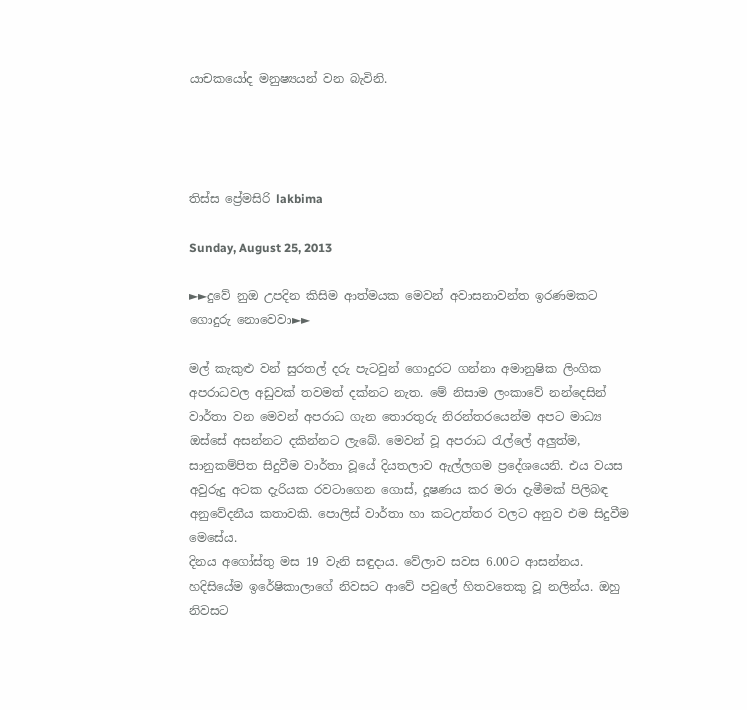යාචකයෝද මනුෂ්‍යයන් වන බැවිනි.




තිස්ස ප්‍රේමසිරි lakbima

Sunday, August 25, 2013

►►දුවේ නුඔ උපදින කිසිම ආත්මයක මෙවන් අවාසනාවන්ත ඉරණමකට ගොදුරු නොවෙවා►►

මල් කැකුළු වන් සුරතල් දරු පැටවුන් ගොදුරට ගන්නා අමානුෂික ලිංගික අපරාධවල අඩුවක් තවමත් දක්නට නැත. මේ නිසාම ලංකාවේ නන්දෙසින් වාර්තා වන මෙවන් අපරාධ ගැන තොරතුරු නිරන්තරයෙන්ම අපට මාධ්‍ය ඔස්සේ අසන්නට දකින්නට ලැබේ. මෙවන් වූ අපරාධ රැල්‍ලේ අලුත්ම, සානුකම්පිත සිදුවීම වාර්තා වූයේ දියතලාව ඇල්ලගම ප්‍රදේශයෙනි. එය වයස අවුරුදු අටක දැරියක රවටාගෙන ගොස්, දූෂණය කර මරා දැමීමක් පිලිබඳ අනුවේදනීය කතාවකි. පොලිස් වාර්තා හා කටඋත්තර වලට අනුව එම සිදුවීම මෙසේය.
දිනය අගෝස්තු මස 19 වැනි සඳුදාය. වේලාව සවස 6.00ට ආසන්නය. හදිසියේම ඉරේෂිකාලාගේ නිවසට ආවේ පවු‍ලේ හිතවතෙකු වූ නලින්ය. ඔහු නිවසට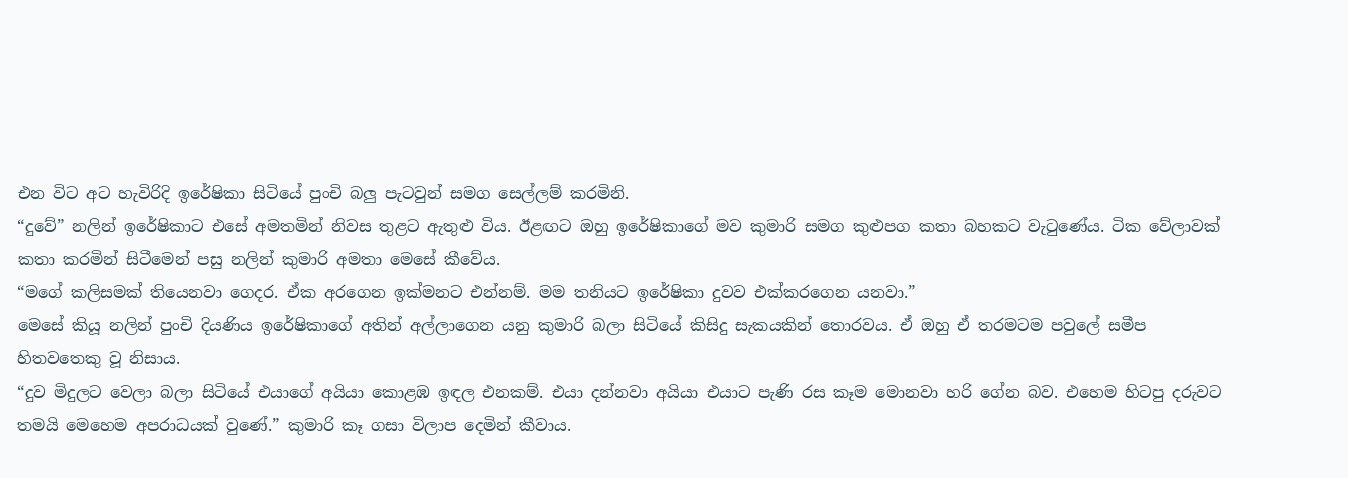එන විට අට හැවිරිදි ඉරේෂිකා සිටියේ පුංචි බලු පැටවුන් සමග සෙල්ලම් කරමිනි.
“දුවේ” නලින් ඉරේෂිකාට එසේ අමතමින් නිවස තුළට ඇතුළු විය. ඊළඟට ඔහු ඉරේෂිකාගේ මව කුමාරි සමග කුළුපග කතා බහකට වැටුණේය. ටික වේලාවක් කතා කරමින් සිටීමෙන් පසු නලින් කුමාරි අමතා මෙසේ කීවේය.
“මගේ කලිසමක් තියෙනවා ගෙදර. ඒක අරගෙන ඉක්මනට එන්නම්. මම තනියට ඉරේෂිකා දුවව එක්කරගෙන යනවා.”
මෙසේ කියූ නලින් පුංචි දියණිය ඉරේෂිකාගේ අතින් අල්ලාගෙන යනු කුමාරි බලා සිටියේ කිසිදු සැකයකින් තොරවය. ඒ ඔහු ඒ තරමටම පවු‍ලේ සමීප හිතවතෙකු වූ නිසාය.
“දුව මිදුලට වෙලා බලා සිටියේ එයාගේ අයියා කොළඹ ඉඳල එනකම්. එයා දන්නවා අයියා එයාට පැණි රස කෑම මොනවා හරි ගේන බව. එහෙම හිටපු දරුවට තමයි මෙහෙම අපරාධයක් වුණේ.” කුමාරි කෑ ගසා විලාප දෙමින් කීවාය.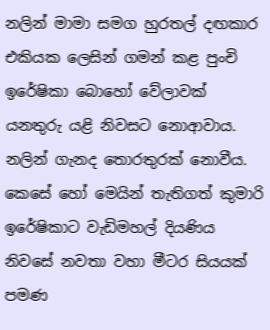නලින් මාමා සමග හුරතල් දඟකාර එකියක ලෙසින් ගමන් කළ පුංචි ඉරේෂිකා බොහෝ වේලාවක් යනතුරු යළි නිවසට නොආවාය. නලින් ගැනද තොරතුරක් නොවීය.
කෙසේ හෝ මෙයින් තැතිගත් කුමාරි ඉරේෂිකාට වැඩිමහල් දියණිය නිවසේ නවතා වහා මීටර සියයක් පමණ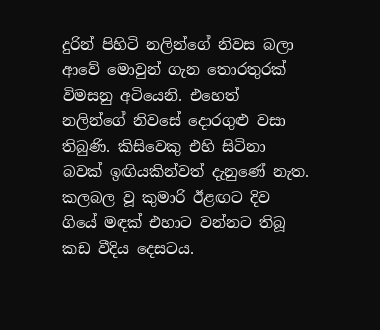දුරින් පිහිටි නලින්ගේ නිවස බලා ආවේ මොවුන් ගැන තොරතුරක් විමසනු අටියෙනි. එහෙත් නලින්ගේ නිවසේ දොරගුළු වසා තිබුණි. කිසිවෙකු එහි සිටිනා බවක් ඉඟියකින්වත් දැනුණේ නැත.
කලබල වූ කුමාරි ඊළඟට දිව ගියේ මඳක් එහාට වන්නට තිබූ කඩ වීදිය දෙසටය.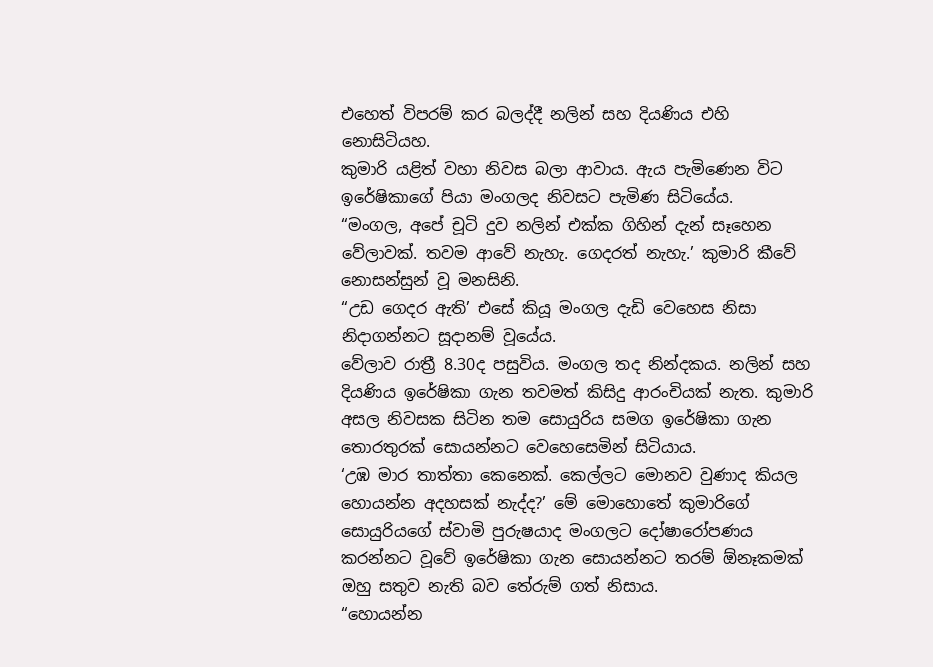එහෙත් විපරම් කර බලද්දී නලින් සහ දියණිය එහි නොසිටියහ.
කුමාරි යළිත් වහා නිවස බලා ආවාය. ඇය පැමිණෙන විට ඉරේෂිකාගේ පියා මංගලද නිවසට පැමිණ සිටියේය.
“මංගල, අපේ චූටි දුව නලින් එක්ක ගිහින් දැන් සෑහෙන වේලාවක්. තවම ආවේ නැහැ. ගෙදරත් නැහැ.’ කුමාරි කීවේ නොසන්සුන් වූ මනසිනි.
“උඩ ගෙදර ඇති’ එසේ කියූ මංගල දැඩි වෙහෙස නිසා නිදාගන්නට සූදානම් වූයේය.
වේලාව රාත්‍රී 8.30ද පසුවිය. මංගල තද නින්දකය. නලින් සහ දියණිය ඉරේෂිකා ගැන තවමත් කිසිදු ආරංචියක් නැත. කුමාරි අසල නිවසක සිටින තම සොයුරිය සමග ඉරේෂිකා ගැන තොරතුරක් සොයන්නට වෙහෙසෙමින් සිටියාය.
‘උඹ මාර තාත්තා කෙනෙක්. කෙල්ලට මොනව වුණාද කියල හොයන්න අදහසක් නැද්ද?’ මේ මොහොතේ කුමාරිගේ සොයුරියගේ ස්වාමි පුරුෂයාද මංගලට දෝෂාරෝපණය කරන්නට වූවේ ඉරේෂිකා ගැන සොයන්නට තරම් ඕනෑකමක් ඔහු සතුව නැති බව තේරුම් ගත් නිසාය.
“හොයන්න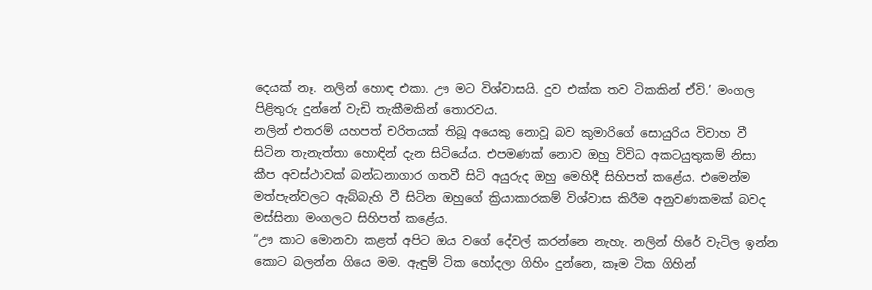දෙයක් නෑ. නලින් හොඳ එකා. ඌ මට විශ්වාසයි. දුව එක්ක තව ටිකකින් ඒවි.’ මංගල පිළිතුරු දුන්නේ වැඩි තැකීමකින් තොරවය.
නලින් එතරම් යහපත් චරිතයක් තිබූ අයෙකු නොවූ බව කුමාරිගේ සොයුරිය විවාහ වී සිටින තැනැත්තා හොඳින් දැන සිටියේය. එපමණක් නොව ඔහු විවිධ අකටයුතුකම් නිසා කීප අවස්ථාවක් බන්ධනාගාර ගතවී සිටි අයුරුද ඔහු මෙහිදී සිහිපත් කළේය. එමෙන්ම මත්පැන්වලට ඇබ්බැහි වී සිටින ඔහුගේ ක්‍රියාකාරකම් විශ්වාස කිරීම අනුවණකමක් බවද මස්සිනා මංගලට සිහිපත් කළේය.
“ඌ කාට මොනවා කළත් අපිට ඔය වගේ දේවල් කරන්නෙ නැහැ. නලින් හිරේ වැටිල ඉන්න කොට බලන්න ගියෙ මම. ඇඳුම් ටික හෝදලා ගිහිං දුන්නෙ, කෑම ටික ගිහින්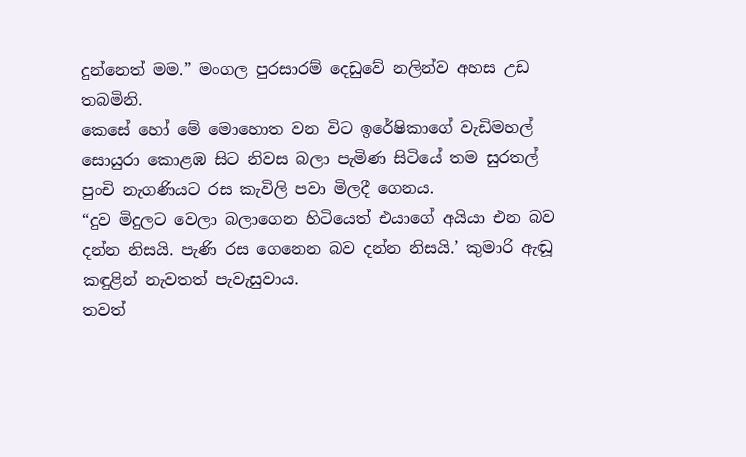දුන්නෙත් මම.” මංගල පුරසාරම් දෙඩුවේ නලින්ව අහස උඩ තබමිනි.
කෙසේ හෝ මේ මොහොත වන විට ඉරේෂිකාගේ වැඩිමහල් සොයුරා කොළඹ සිට නිවස බලා පැමිණ සිටියේ තම සුරතල් පුංචි නැගණියට රස කැවිලි පවා මිලදී ගෙනය.
“දුව මිදුලට වෙලා බලාගෙන හිටියෙත් එයාගේ අයියා එන බව දන්න නිසයි. පැණි රස ගෙනෙන බව දන්න නිසයි.’ කුමාරි ඇඬූ කඳුළින් නැවතත් පැවැසුවාය.
තවත්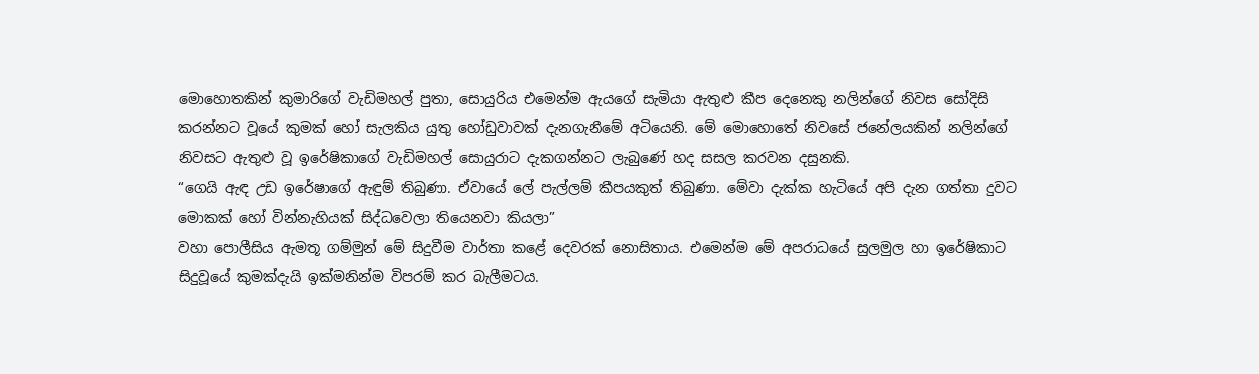මොහොතකින් කුමාරිගේ වැඩිමහල් පුතා, සොයුරිය එමෙන්ම ඇයගේ සැමියා ඇතුළු කීප දෙනෙකු නලින්ගේ නිවස සෝදිසි කරන්නට වූයේ කුමක් හෝ සැලකිය යුතු හෝඩුවාවක් දැනගැනීමේ අටියෙනි. මේ මොහොතේ නිවසේ ජනේලයකින් නලින්ගේ නිවසට ඇතුළු වූ ඉරේෂිකාගේ වැඩිමහල් සොයුරාට දැකගන්නට ලැබුණේ හද සසල කරවන දසුනකි.
“ගෙයි ඇඳ උඩ ඉරේෂාගේ ඇඳුම් තිබුණා. ඒවායේ ‍ලේ පැල්ලම් කීපයකුත් තිබුණා. මේවා දැක්ක හැටියේ අපි දැන ගත්තා දුවට මොකක් හෝ වින්නැහියක් සිද්ධවෙලා තියෙනවා කියලා”
වහා ‍පොලීසිය ඇමතූ ගම්මුන් මේ සිදුවීම වාර්තා කළේ දෙවරක් නොසිතාය. එමෙන්ම මේ අපරාධයේ සුලමුල හා ඉරේෂිකාට සිදුවූයේ කුමක්දැයි ඉක්මනින්ම විපරම් කර බැලීමටය.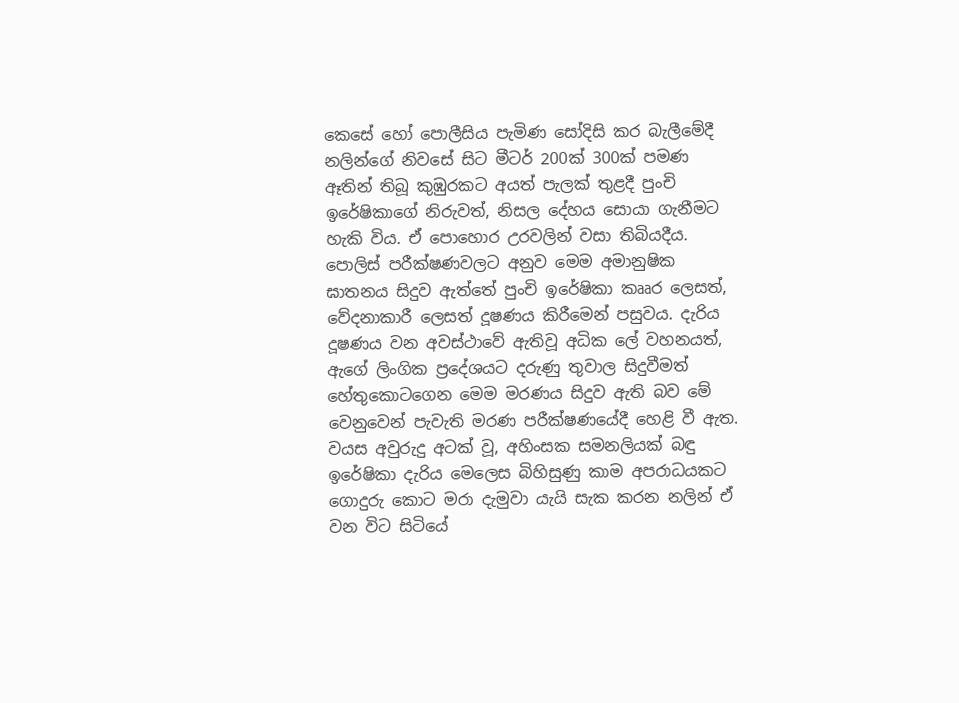කෙසේ හෝ ‍පොලීසිය පැමිණ සෝදිසි කර බැලීමේදී නලින්ගේ නිවසේ සිට මීටර් 200ක් 300ක් පමණ ඈතින් තිබූ කුඹුරකට අයත් පැලක් තුළදී පුංචි ඉරේෂිකාගේ නිරුවත්, නිසල දේහය සොයා ගැනීමට හැකි විය. ඒ ‍පොහොර උරවලින් වසා තිබියදීය.
පොලිස් පරීක්ෂණවලට අනුව මෙම අමානුෂික ඝාතනය සිදුව ඇත්තේ පුංචි ඉරේෂිකා කෲර ලෙසත්, වේදනාකාරී ලෙසත් දූෂණය කිරීමෙන් පසුවය. දැරිය දූෂණය වන අවස්ථාවේ ඇතිවූ අධික ‍ලේ වහනයත්, ඇගේ ලිංගික ප්‍රදේශයට දරුණු තුවාල සිදුවීමත් හේතුකොටගෙන මෙම මරණය සිදුව ඇති බව මේ වෙනුවෙන් පැවැති මරණ පරීක්ෂණයේදී හෙළි වී ඇත.
වයස අවුරුදු අටක් වූ, අහිංසක සමනලියක් බඳු ඉරේෂිකා දැරිය මෙලෙස බිහිසුණු කාම අපරාධයකට ගොදුරු කොට මරා දැමුවා යැයි සැක කරන නලින් ඒ වන විට සිටියේ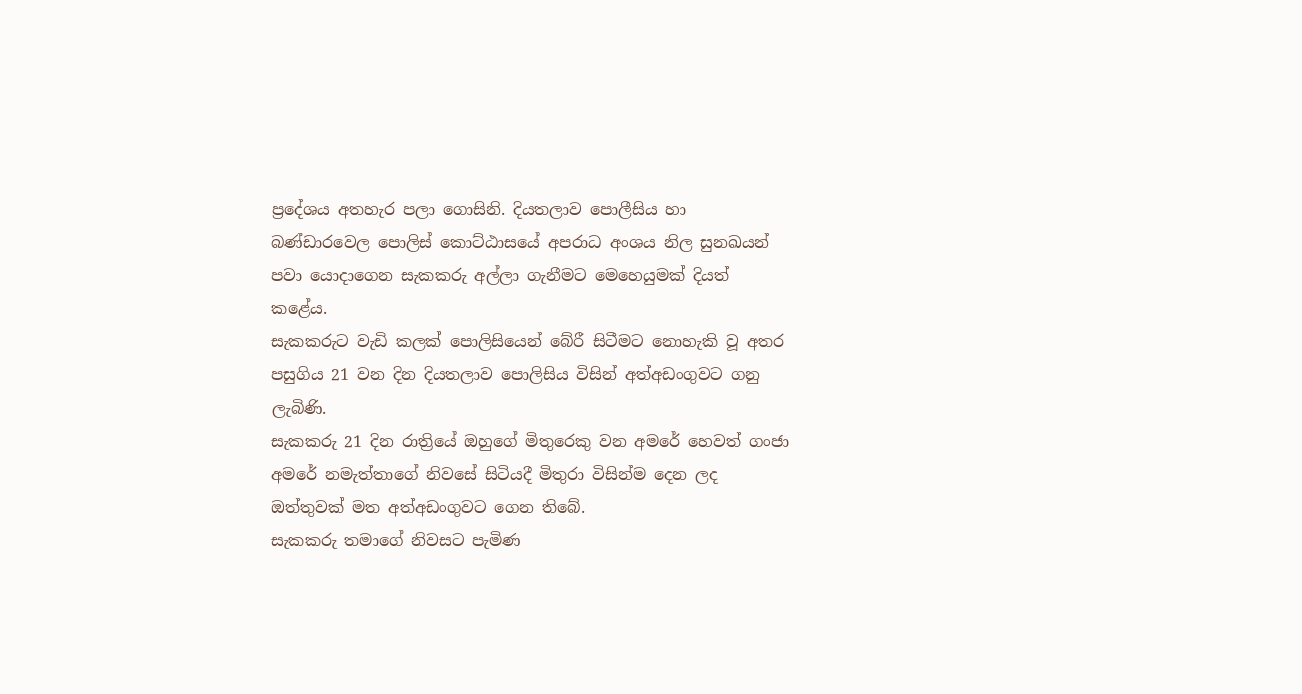ප්‍රදේශය අතහැර පලා ගොසිනි. දියතලාව ‍පොලීසිය හා බණ්ඩාරවෙල ‍පොලිස් කොට්ඨාසයේ අපරාධ අංශය නිල සුනඛයන් පවා යොදාගෙන සැකකරු අල්ලා ගැනීමට මෙහෙයුමක් දියත් කළේය.
සැකකරුට වැඩි කලක් ‍පොලිසියෙන් බේරී සිටීමට නොහැකි වූ අතර පසුගිය 21 වන දින දියතලාව ‍පොලිසිය විසින් අත්අඩංගුවට ගනු ලැබිණි.
සැකකරු 21 දින රාත්‍රියේ ඔහුගේ මිතුරෙකු වන අමරේ හෙවත් ගංජා අමරේ නමැත්තාගේ නිවසේ සිටියදී මිතුරා විසින්ම දෙන ලද ඔත්තුවක් මත අත්අඩංගුවට ගෙන තිබේ.
සැකකරු තමාගේ නිවසට පැමිණ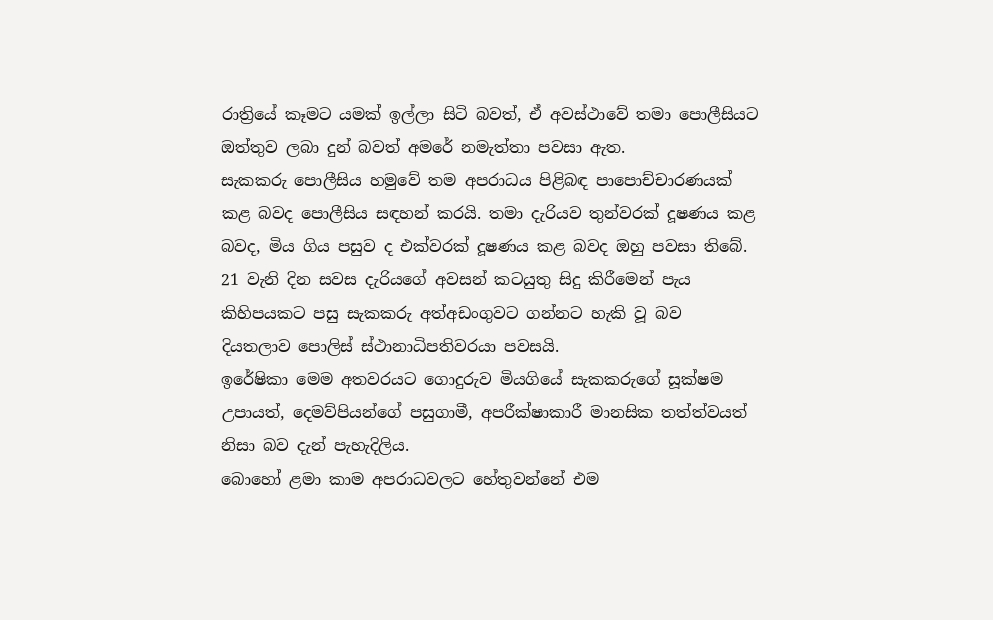රාත්‍රියේ කෑමට යමක් ඉල්ලා සිටි බවත්, ඒ අවස්ථාවේ තමා ‍පොලීසියට ඔත්තුව ලබා දුන් බවත් අමරේ නමැත්තා පවසා ඇත.
සැකකරු ‍පොලීසිය හමුවේ තම අපරාධය පිළිබඳ පා‍පොච්චාරණයක් කළ බවද ‍පොලීසිය සඳහන් කරයි. තමා දැරියව තුන්වරක් දූෂණය කළ බවද, මිය ගිය පසුව ද එක්වරක් දූෂණය කළ බවද ඔහු පවසා තිබේ.
21 වැනි දින සවස දැරියගේ අවසන් කටයුතු සිදු කිරීමෙන් පැය කිහිපයකට පසු සැකකරු අත්අඩංගුවට ගන්නට හැකි වූ බව දියතලාව ‍පොලිස් ස්ථානාධිපතිවරයා පවසයි.
ඉරේෂිකා මෙම අතවරයට ගොදුරුව මියගියේ සැකකරුගේ සූක්ෂම උපායත්, දෙමව්පියන්ගේ පසුගාමී, අපරීක්ෂාකාරී මානසික තත්ත්වයත් නිසා බව දැන් පැහැදිලිය.
බොහෝ ළමා කාම අපරාධවලට හේතුවන්නේ එම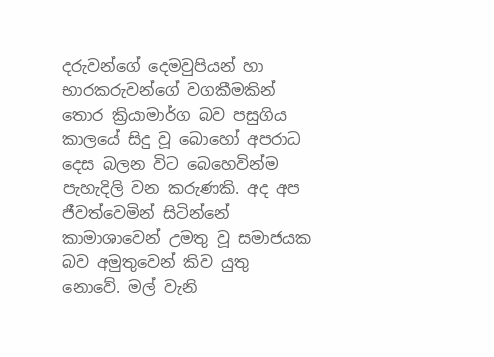දරුවන්ගේ දෙමවුපියන් හා භාරකරුවන්ගේ වගකීමකින් තොර ක්‍රියාමාර්ග බව පසුගිය කාලයේ සිදු වූ බොහෝ අපරාධ දෙස බලන විට බෙහෙවින්ම පැහැදිලි වන කරුණකි. අද අප ජීවත්වෙමින් සිටින්නේ කාමාශාවෙන් උමතු වූ සමාජයක බව අමුතුවෙන් කිව යුතු නොවේ. මල් වැනි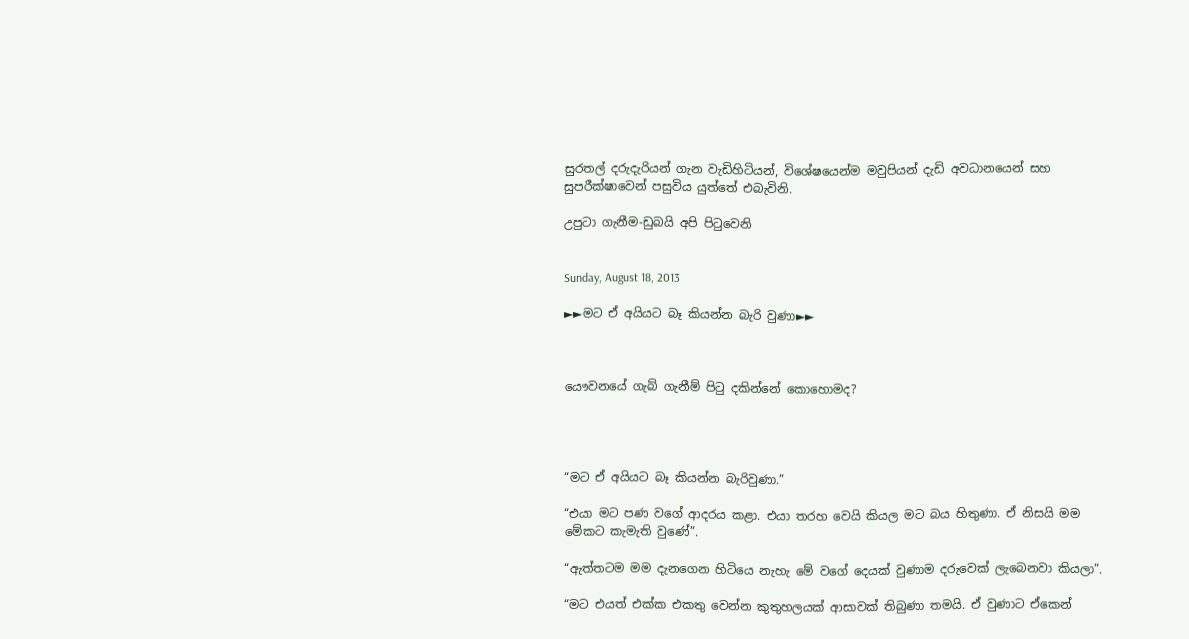සුරතල් දරුදැරියන් ගැන වැඩිහිටියන්, විශේෂයෙන්ම මවුපියන් දැඩි අවධානයෙන් සහ සුපරීක්ෂාවෙන් පසුවිය යුත්තේ එබැවිනි.

උපුටා ගැනීම-ඩුබයි අපි පිටුවෙනි


Sunday, August 18, 2013

►►මට ඒ අයියට බෑ කියන්න බැරි වුණා►►



යෞවනයේ ගැබ් ගැනීම් පිටු දකින්නේ කොහොමද?




“මට ඒ අයියට බෑ කියන්න බැරිවුණා.”

“එයා මට පණ වගේ ආදරය කළා. එයා තරහ වෙයි කියල මට බය හිතුණා. ඒ නිසයි මම මේකට කැමැති වුණේ”.

“ඇත්තටම මම දැනගෙන හිටියෙ නැහැ මේ වගේ දෙයක් වුණාම දරුවෙක් ලැබෙනවා කියලා”.

“මට එයත් එක්ක එකතු වෙන්න කුතුහලයක් ආසාවක් තිබුණා තමයි. ඒ වුණාට ඒකෙන්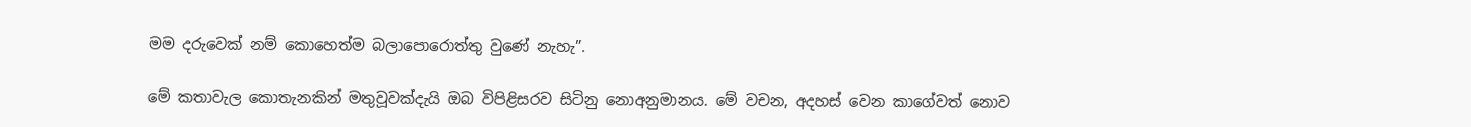මම දරුවෙක් නම් කොහෙත්ම බලා‍පොරොත්තු වුණේ නැහැ”.

මේ කතාවැල කොතැනකින් මතුවූවක්දැයි ඔබ විපිළිසරව සිටිනු නොඅනුමානය. මේ වචන, අදහස් වෙන කාගේවත් නොව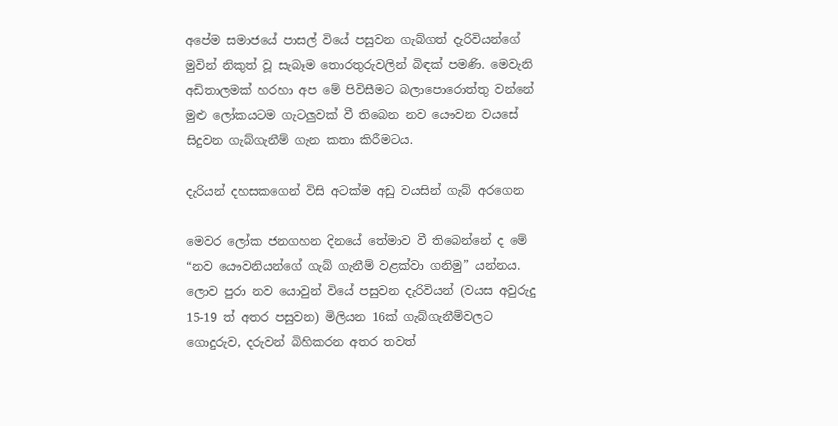අපේම සමාජයේ පාසල් වියේ පසුවන ගැබ්ගත් දැරිවියන්ගේ මුවින් නිකුත් වූ සැබෑම තොරතුරුවලින් බිඳක් පමණි. මෙවැනි අඩිතාලමක් හරහා අප මේ පිවිසීමට බලා‍පොරොත්තු වන්නේ මුළු ලෝකයටම ගැටලුවක් වී තිබෙන නව යෞවන වයසේ සිදුවන ගැබ්ගැනීම් ගැන කතා කිරීමටය.

දැරියන් දහසකගෙන් විසි අටක්ම අඩු වයසින් ගැබ් අරගෙන

මෙවර ලෝක ජනගහන දිනයේ තේමාව වී තිබෙන්නේ ද මේ “නව යෞවනියන්ගේ ගැබ් ගැනීම් වළක්වා ගනිමු” යන්නය. ලොව පුරා නව යොවුන් වියේ පසුවන දැරිවියන් (වයස අවුරුදු 15-19 ත් අතර පසුවන) මිලියන 16ක් ගැබ්ගැනීම්වලට ගොදුරුව, දරුවන් බිහිකරන අතර තවත්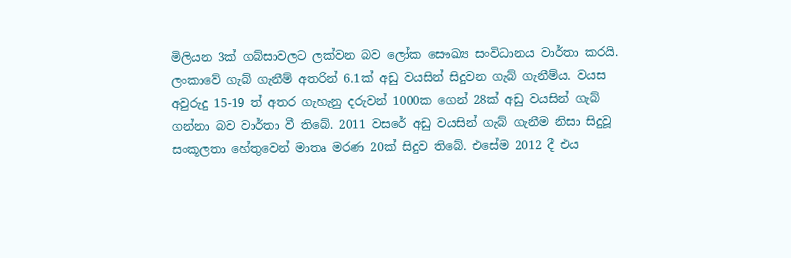මිලියන 3ක් ගබ්සාවලට ලක්වන බව ලෝක සෞඛ්‍ය සංවිධානය වාර්තා කරයි. ලංකාවේ ගැබ් ගැනීම් අතරින් 6.1ක් අඩු වයසින් සිදුවන ගැබ් ගැනීම්ය. වයස අවුරුදු 15-19 ත් අතර ගැහැනු දරුවන් 1000ක ගෙන් 28ක් අඩු වයසින් ගැබ් ගන්නා බව වාර්තා වී තිබේ. 2011 වසරේ අඩු වයසින් ගැබ් ගැනීම නිසා සිදුවූ සංකූලතා හේතුවෙන් මාතෘ මරණ 20ක් සිදුව තිබේ. එසේම 2012 දී එය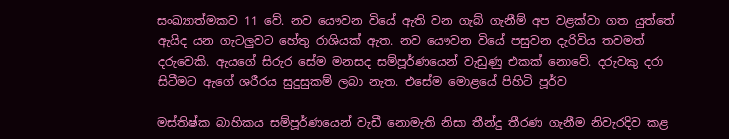සංඛ්‍යාත්මකව 11 වේ. නව යෞවන වියේ ඇති වන ගැබ් ගැනීම් අප වළක්වා ගත යුත්තේ ඇයිද යන ගැටලුවට හේතු රාශියක් ඇත. නව යෞවන වියේ පසුවන දැරිවිය තවමත් දරුවෙකි. ඇයගේ සිරුර සේම මනසද සම්පූර්ණයෙන් වැඩුණු එකක් නොවේ. දරුවකු දරා සිටීමට ඇගේ ශරීරය සුදුසුකම් ලබා නැත. එසේම මොළයේ පිහිටි පූර්ව

මස්තිෂ්ක බාහිකය සම්පූර්ණයෙන් වැඩී නොමැති නිසා තීන්දු තීරණ ගැනීම නිවැරදිව කළ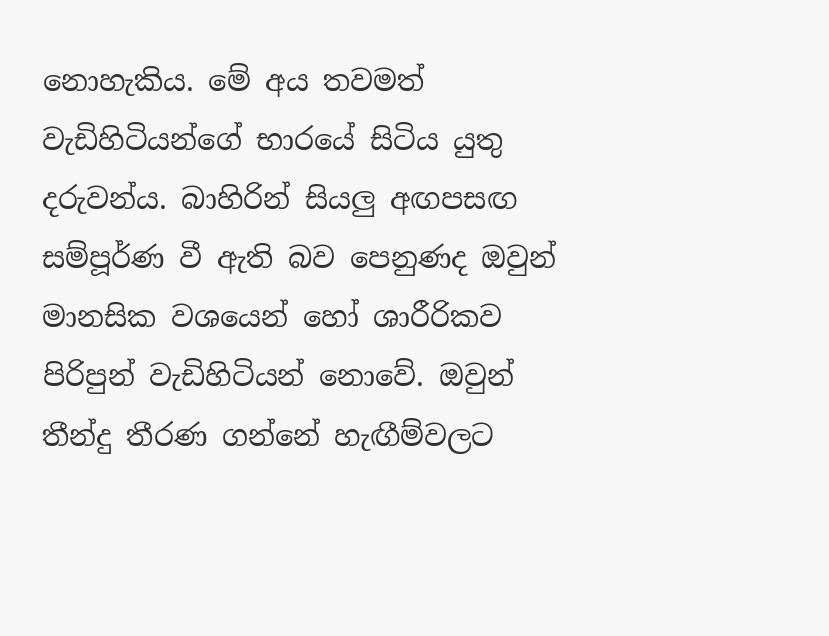නොහැකිය. මේ අය තවමත් වැඩිහිටියන්ගේ භාරයේ සිටිය යුතු දරුවන්ය. බාහිරින් සියලු අඟපසඟ සම්පූර්ණ වී ඇති බව පෙනුණද ඔවුන් මානසික වශයෙන් හෝ ශාරීරිකව පිරිපුන් වැඩිහිටියන් නොවේ. ඔවුන් තීන්දු තීරණ ගන්නේ හැඟීම්වලට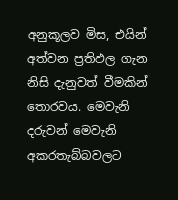අනුකූලව මිස, එයින් අත්වන ප්‍රතිඵල ගැන නිසි දැනුවත් වීමකින් තොරවය. මෙවැනි දරුවන් මෙවැනි අකරතැබ්බවලට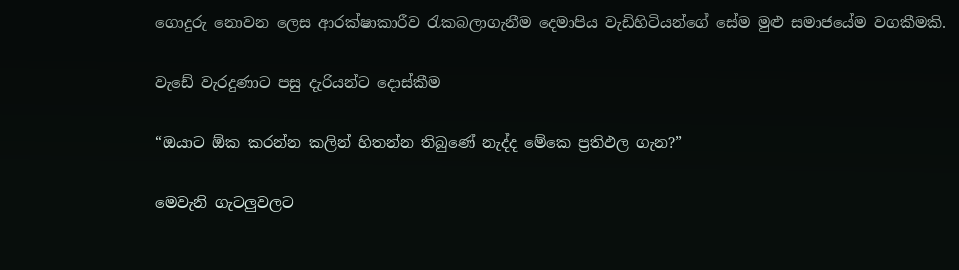ගොදුරු නොවන ලෙස ආරක්ෂාකාරීව රැකබලාගැනීම දෙමාපිය වැඩිහිටියන්ගේ සේම මුළු සමාජයේම වගකීමකි.

වැඩේ වැරදුණාට පසු දැරියන්ට දොස්කීම

“ඔයාට ඕක කරන්න කලින් හිතන්න තිබුණේ නැද්ද මේකෙ ප්‍රතිඵල ගැන?”

මෙවැනි ගැටලුවලට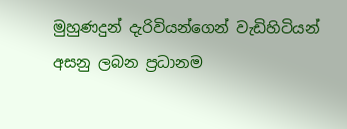මුහුණදුන් දැරිවියන්ගෙන් වැඩිහිටියන් අසනු ලබන ප්‍රධානම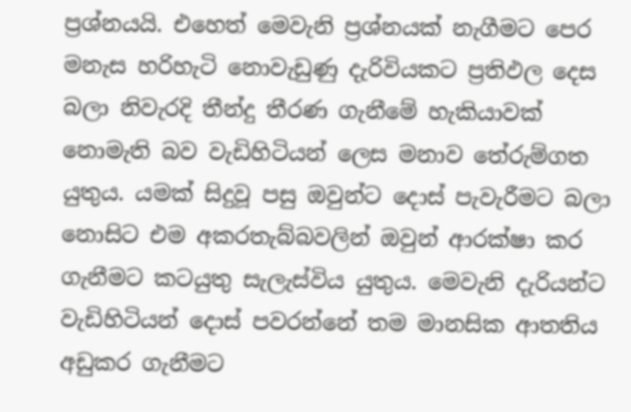ප්‍රශ්නයයි. එහෙත් මෙවැනි ප්‍රශ්නයක් නැගීමට පෙර මනැස හරිහැටි නොවැඩුණු දැරිවියකට ප්‍රතිඵල දෙස බලා නිවැරදි තීන්දු තීරණ ගැනීමේ හැකියාවක් නොමැති බව වැඩිහිටියන් ලෙස මනාව තේරුම්ගත යුතුය. යමක් සිදුවූ පසු ඔවුන්ට දොස් පැවැරීමට බලා නොසිට එම අකරතැබ්බවලින් ඔවුන් ආරක්ෂා කර ගැනීමට කටයුතු සැලැස්විය යුතුය. මෙවැනි දැරියන්ට වැඩිහිටියන් දොස් පවරන්නේ තම මානසික ආතතිය අඩුකර ගැනීමට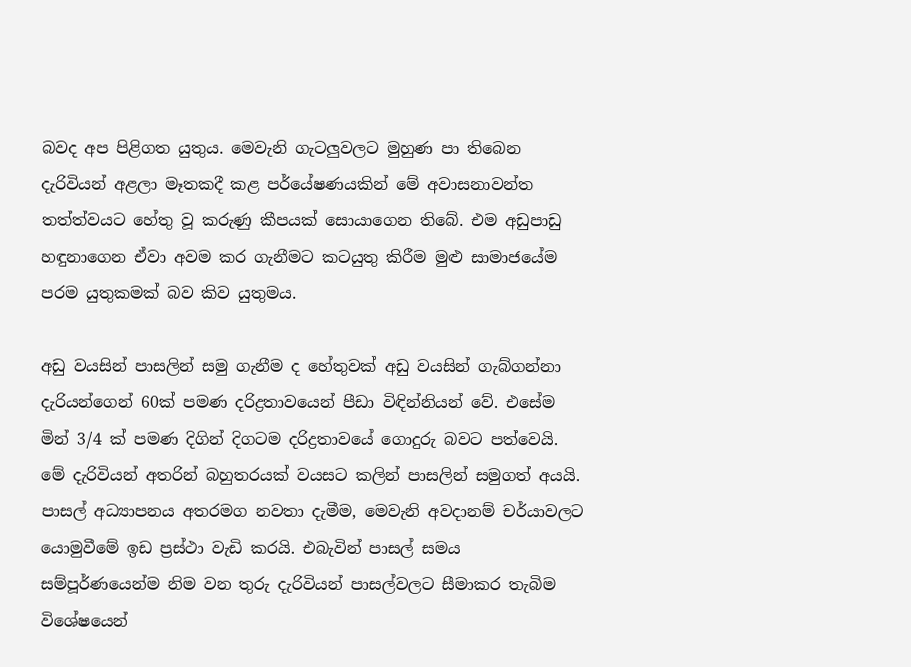බවද අප පිළිගත යුතුය. මෙවැනි ගැටලුවලට මුහුණ පා තිබෙන දැරිවියන් අළලා මෑතකදී කළ පර්යේෂණයකින් මේ අවාසනාවන්ත තත්ත්වයට හේතු වූ කරුණු කීපයක් සොයාගෙන තිබේ. එම අඩුපාඩු හඳුනාගෙන ඒවා අවම කර ගැනීමට කටයුතු කිරීම මුළු සාමාජයේම පරම යුතුකමක් බව කිව යුතුමය.

අඩු වයසින් පාසලින් සමු ගැනීම ද හේතුවක් අඩු වයසින් ගැබ්ගන්නා දැරියන්ගෙන් 60ක් පමණ දරිද්‍රතාවයෙන් පීඩා විඳින්නියන් වේ. එසේම මින් 3/4 ක් පමණ දිගින් දිගටම දරිද්‍රතාවයේ ගොදුරු බවට පත්වෙයි. මේ දැරිවියන් අතරින් බහුතරයක් වයසට කලින් පාසලින් සමුගත් අයයි. පාසල් අධ්‍යාපනය අතරමග නවතා දැමීම, මෙවැනි අවදානම් චර්යාවලට යොමුවීමේ ඉඩ ප්‍රස්ථා වැඩි කරයි. එබැවින් පාසල් සමය සම්පූර්ණයෙන්ම නිම වන තුරු දැරිවියන් පාසල්වලට සීමාකර තැබිම විශේෂයෙන්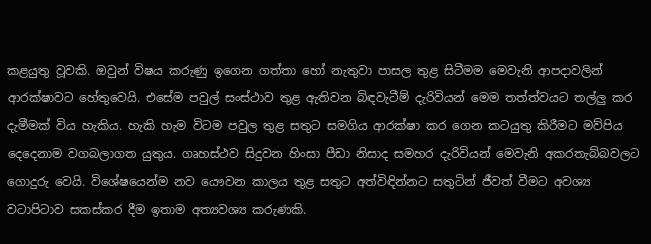කළයුතු වූවකි. ඔවුන් විෂය කරුණු ඉගෙන ගත්තා හෝ නැතුවා පාසල තුළ සිටීමම මෙවැනි ආපදාවලින් ආරක්ෂාවට හේතුවෙයි. එසේම පවුල් සංස්ථාව තුළ ඇතිවන බිඳවැටීම් දැරිවියන් මෙම තත්ත්වයට තල්ලු කර දැමීමක් විය හැකිය. හැකි හැම විටම පවුල තුළ සතුට සමගිය ආරක්ෂා කර ගෙන කටයුතු කිරීමට මව්පිය දෙදෙනාම වගබලාගත යුතුය. ගෘහස්ථව සිදුවන හිංසා පීඩා නිසාද සමහර දැරිවියන් මෙවැනි අකරතැබ්බවලට ගොදුරු වෙයි. විශේෂයෙන්ම නව යෞවන කාලය තුළ සතුට අත්විඳින්නට සතුටින් ජීවත් වීමට අවශ්‍ය වටාපිටාව සකස්කර දීම ඉතාම අත්‍යවශ්‍ය කරුණකි.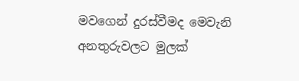මවගෙන් දුරස්වීමද මෙවැනි අනතුරුවලට මුලක්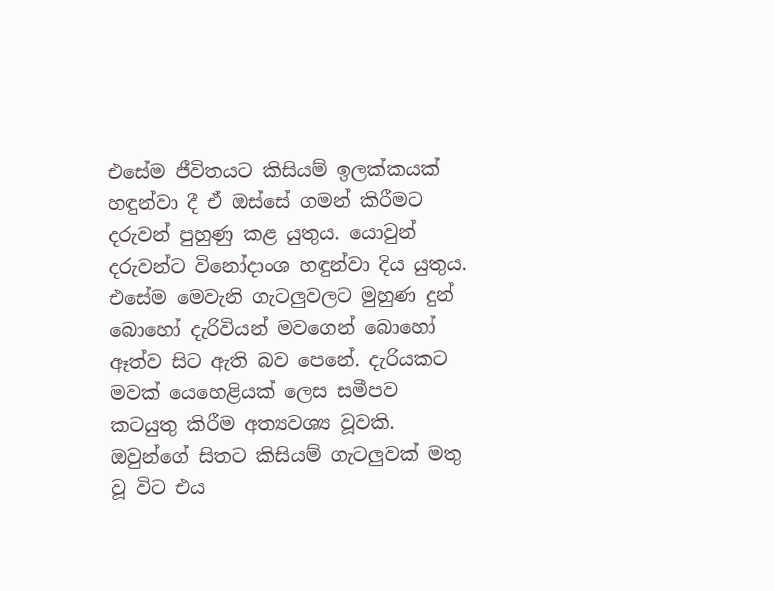එසේම ජීවිතයට කිසියම් ඉලක්කයක් හඳුන්වා දී ඒ ඔස්සේ ගමන් කිරීමට දරුවන් පුහුණු කළ යුතුය. යොවුන් දරුවන්ට විනෝදාංශ හඳුන්වා දිය යුතුය. එසේම මෙවැනි ගැටලුවලට මුහුණ දුන් බොහෝ දැරිවියන් මවගෙන් බොහෝ ඈත්ව සිට ඇති බව පෙනේ. දැරියකට මවක් යෙහෙළියක් ලෙස සමීපව කටයුතු කිරීම අත්‍යවශ්‍ය වූවකි. ඔවුන්ගේ සිතට කිසියම් ගැටලුවක් මතු වූ විට එය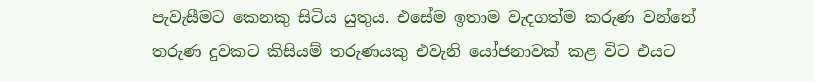පැවැසීමට කෙනකු සිටිය යුතුය. එසේම ඉතාම වැදගත්ම කරුණ වන්නේ තරුණ දුවකට කිසියම් තරුණයකු එවැනි යෝජනාවක් කළ විට එයට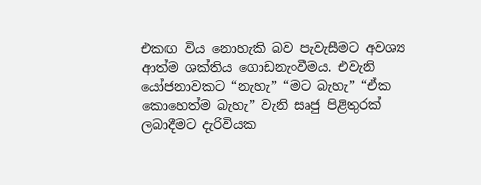එකඟ විය නොහැකි බව පැවැසීමට අවශ්‍ය ආත්ම ශක්තිය ගොඩනැංවීමය. එවැනි යෝජනාවකට “නැහැ” “මට බැහැ” “ඒක කොහෙත්ම බැහැ” වැනි සෘජු පිළිතුරක් ලබාදීමට දැරිවියක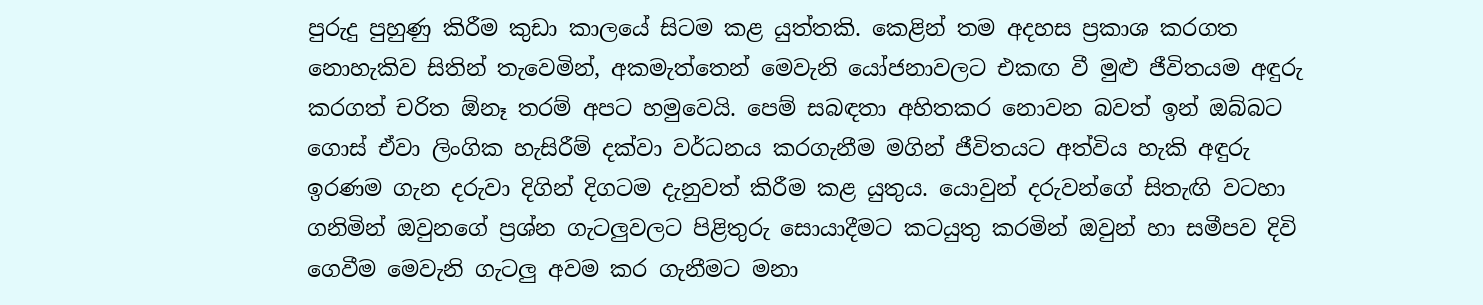පුරුදු පුහුණු කිරීම කුඩා කාලයේ සිටම කළ යුත්තකි. කෙළින් තම අදහස ප්‍රකාශ කරගත නොහැකිව සිතින් තැවෙමින්, අකමැත්තෙන් මෙවැනි යෝජනාවලට එකඟ වී මුළු ජීවිතයම අඳුරු කරගත් චරිත ඕනෑ තරම් අපට හමුවෙයි. පෙම් සබඳතා අහිතකර නොවන බවත් ඉන් ඔබ්බට ගොස් ඒවා ලිංගික හැසිරීම් දක්වා වර්ධනය කරගැනීම මගින් ජීවිතයට අත්විය හැකි අඳුරු ඉරණම ගැන දරුවා දිගින් දිගටම දැනුවත් කිරීම කළ යුතුය. යොවුන් දරුවන්ගේ සිතැඟි වටහා ගනිමින් ඔවුනගේ ප්‍රශ්න ගැටලුවලට පිළිතුරු සොයාදීමට කටයුතු කරමින් ඔවුන් හා සමීපව දිවි ගෙවීම මෙවැනි ගැටලු අවම කර ගැනීමට මනා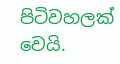පිටිවහලක් වෙයි.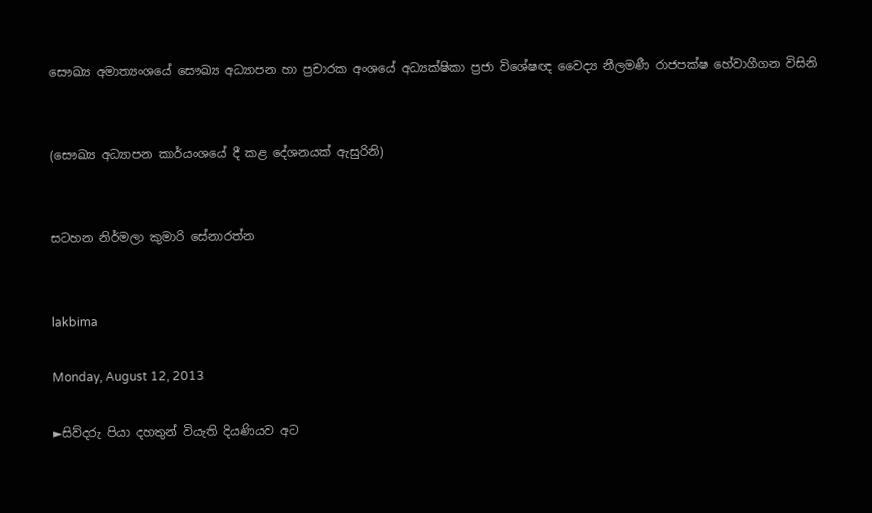සෞඛ්‍ය අමාත්‍යංශයේ සෞඛ්‍ය අධ්‍යාපන හා ප්‍රචාරක අංශයේ අධ්‍යක්ෂිකා ප්‍රජා විශේෂඥ වෛද්‍ය නීලමණී රාජපක්ෂ හේවාගීගන විසිනි


(සෞඛ්‍ය අධ්‍යාපන කාර්යංශයේ දී කළ දේශනයක් ඇසුරිනි)


සටහන නිර්මලා කුමාරි සේනාරත්න


lakbima

Monday, August 12, 2013

►සිව්දරු පියා දහතුන් වියැති දියණියව අට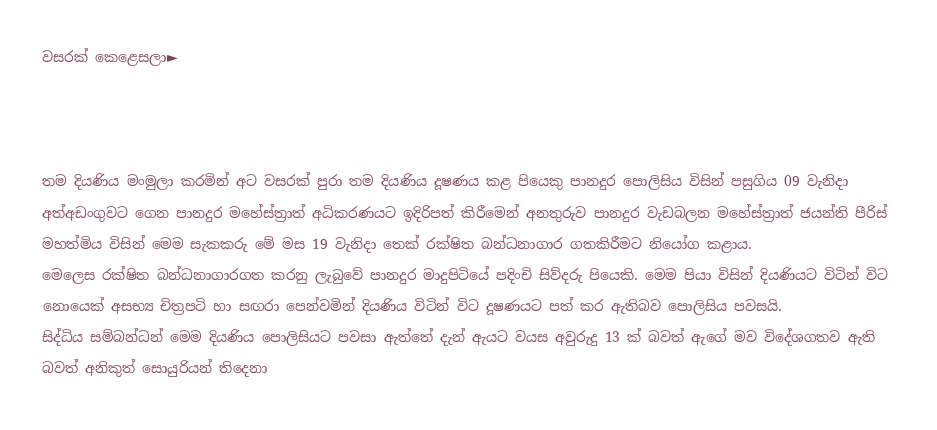වසරක් කෙළෙසලා►



තම දියණිය මංමුලා කරමින් අට වසරක් පුරා තම දියණිය දූෂණය කළ පියෙකු පානදුර පොලිසිය විසින් පසුගිය 09 වැනිදා අත්අඩංගුවට ගෙන පානදුර මහේස්ත්‍රාත් අධිකරණයට ඉදිරිපත් කිරීමෙන් අනතුරුව පානදුර වැඩබලන මහේස්ත්‍රාත් ජයන්ති පීරිස් මහත්මිය විසින් මෙම සැකකරු මේ මස 19 වැනිදා තෙක් රක්ෂිත බන්ධනාගාර ගතකිරීමට නියෝග කළාය.
මෙලෙස රක්ෂිත බන්ධනාගාරගත කරනු ලැබුවේ පානදුර මාදුපිටියේ පදිංචි සිව්දරු පියෙකි. මෙම පියා විසින් දියණියට විටින් විට නොයෙක් අසභ්‍ය චිත්‍රපටි හා සඟරා පෙන්වමින් දියණිය විටින් විට දූෂණයට පත් කර ඇතිබව පොලිසිය පවසයි.
සිද්ධිය සම්බන්ධන් මෙම දියණිය පොලිසියට පවසා ඇත්තේ දැන් ඇයට වයස අවුරුදු 13 ක් බවත් ඇගේ මව විදේශගතව ඇති බවත් අනිකුත් සොයුරියන් තිදෙනා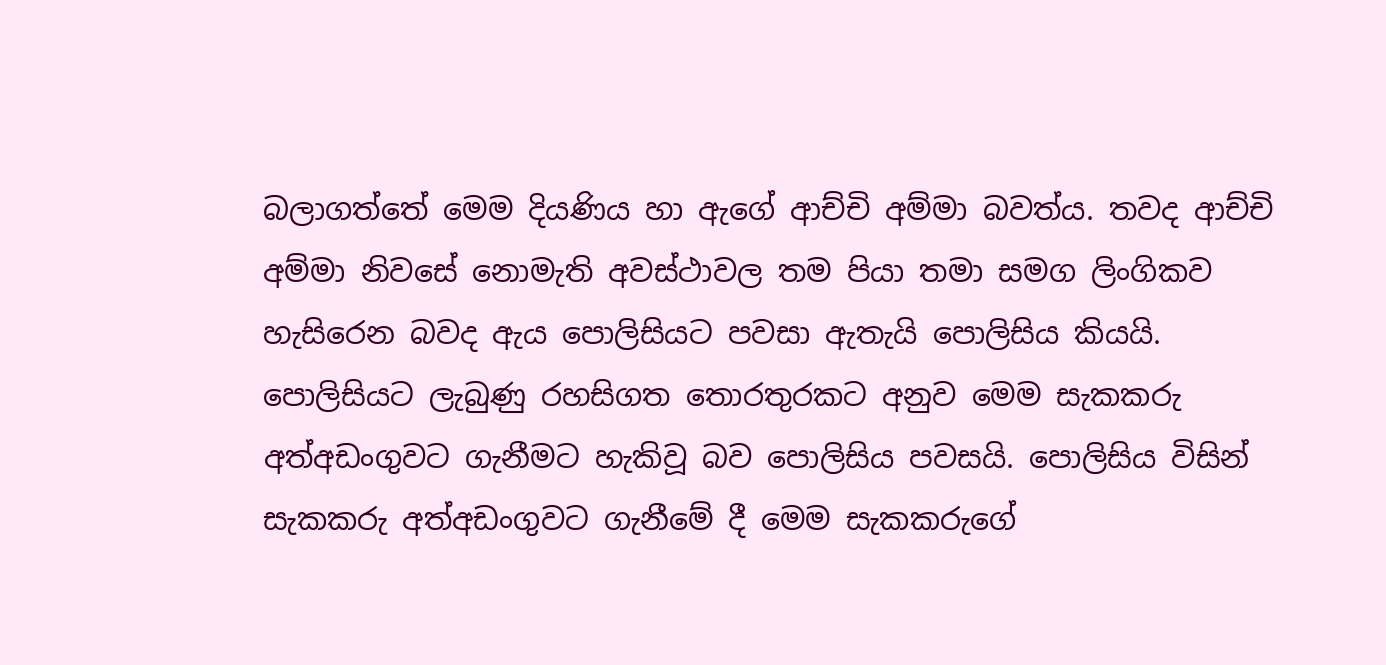බලාගත්තේ මෙම දියණිය හා ඇගේ ආච්චි අම්මා බවත්ය. තවද ආච්චි අම්මා නිවසේ නොමැති අවස්ථාවල තම පියා තමා සමග ලිංගිකව හැසිරෙන බවද ඇය පොලිසියට පවසා ඇතැයි පොලිසිය කියයි. පොලිසියට ලැබුණු රහසිගත තොරතුරකට අනුව මෙම සැකකරු අත්අඩංගුවට ගැනීමට හැකිවූ බව පොලිසිය පවසයි. පොලිසිය විසින් සැකකරු අත්අඩංගුවට ගැනීමේ දී මෙම සැකකරුගේ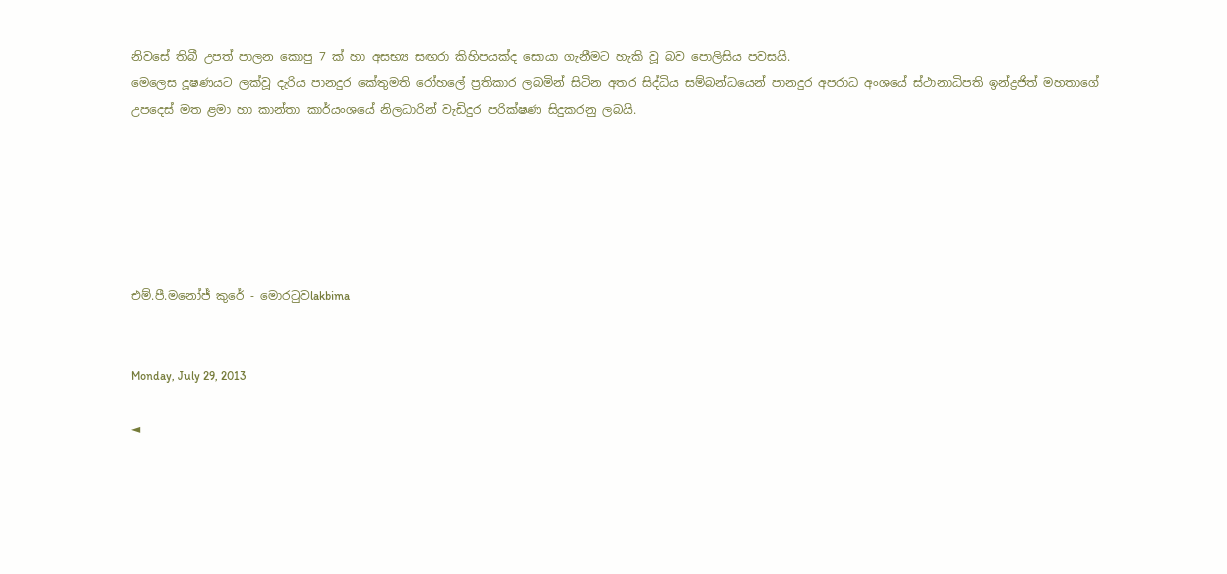නිවසේ තිබී උපත් පාලන කොපු 7 ක් හා අසභ්‍ය සඟරා කිහිපයක්ද සොයා ගැනීමට හැකි වූ බව පොලිසිය පවසයි.
මෙලෙස දූෂණයට ලක්වූ දැරිය පානදුර කේතුමති රෝහලේ ප්‍රතිකාර ලබමින් සිටින අතර සිද්ධිය සම්බන්ධයෙන් පානදුර අපරාධ අංශයේ ස්ථානාධිපති ඉන්ද්‍රජිත් මහතාගේ උපදෙස් මත ළමා හා කාන්තා කාර්යංශයේ නිලධාරින් වැඩිදුර පරික්ෂණ සිදුකරනු ලබයි.






එම්.පී.මනෝජ් කුරේ - මොරටුවlakbima


Monday, July 29, 2013

◄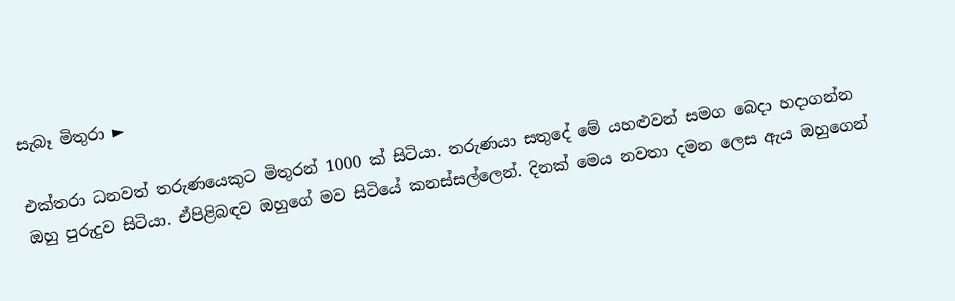සැබෑ මිතුරා ►

එක්තරා ධනවත් තරුණයෙකුට මිතුරන් 1000 ක් සිටියා. තරුණයා සතුදේ මේ යහළුවන් සමග බෙදා හදාගන්න ඔහු පුරුදුව සිටියා. ඒපිළිබඳව ඔහුගේ මව සිටියේ කනස්සල්ලෙන්. දිනක් මෙය නවතා දමන ලෙස ඇය ඔහුගෙන්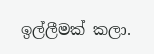ඉල්ලීමක් කලා.